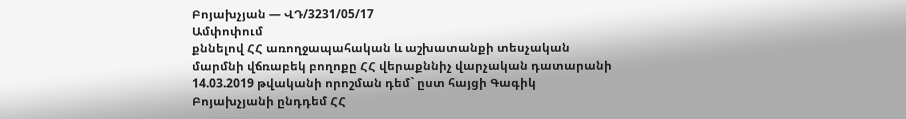Բոյախչյան — ՎԴ/3231/05/17
Ամփոփում
քննելով ՀՀ առողջապահական և աշխատանքի տեսչական մարմնի վճռաբեկ բողոքը ՀՀ վերաքննիչ վարչական դատարանի 14.03.2019 թվականի որոշման դեմ` ըստ հայցի Գագիկ Բոյախչյանի ընդդեմ ՀՀ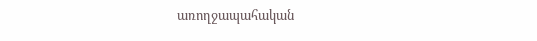առողջապահական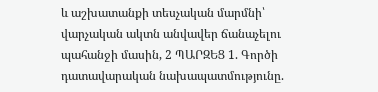և աշխատանքի տեսչական մարմնի՝ վարչական ակտն անվավեր ճանաչելու պահանջի մասին, 2 ՊԱՐԶԵՑ 1. Գործի դատավարական նախապատմությունը.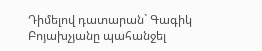Դիմելով դատարան` Գագիկ Բոյախչյանը պահանջել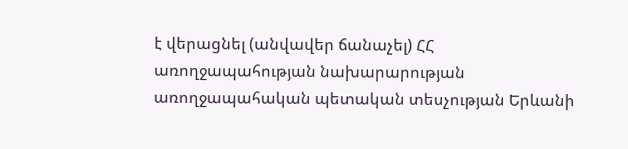է վերացնել (անվավեր ճանաչել) ՀՀ առողջապահության նախարարության առողջապահական պետական տեսչության Երևանի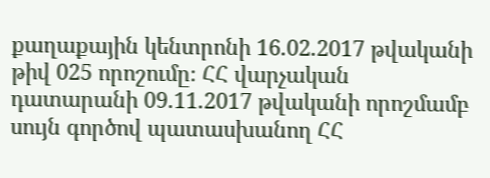քաղաքային կենտրոնի 16.02.2017 թվականի թիվ 025 որոշումը։ ՀՀ վարչական դատարանի 09.11.2017 թվականի որոշմամբ սույն գործով պատասխանող ՀՀ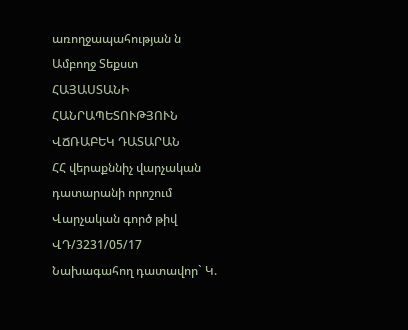առողջապահության ն
Ամբողջ Տեքստ
ՀԱՅԱՍՏԱՆԻ ՀԱՆՐԱՊԵՏՈՒԹՅՈՒՆ
ՎՃՌԱԲԵԿ ԴԱՏԱՐԱՆ
ՀՀ վերաքննիչ վարչական
դատարանի որոշում
Վարչական գործ թիվ ՎԴ/3231/05/17
Նախագահող դատավոր` Կ.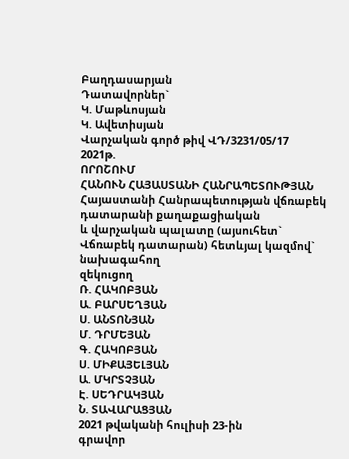Բաղդասարյան
Դատավորներ`
Կ. Մաթևոսյան
Կ. Ավետիսյան
Վարչական գործ թիվ ՎԴ/3231/05/17
2021թ.
ՈՐՈՇՈՒՄ
ՀԱՆՈՒՆ ՀԱՅԱՍՏԱՆԻ ՀԱՆՐԱՊԵՏՈՒԹՅԱՆ
Հայաստանի Հանրապետության վճռաբեկ դատարանի քաղաքացիական
և վարչական պալատը (այսուհետ` Վճռաբեկ դատարան) հետևյալ կազմով`
նախագահող
զեկուցող
Ռ. ՀԱԿՈԲՅԱՆ
Ա. ԲԱՐՍԵՂՅԱՆ
Ս. ԱՆՏՈՆՅԱՆ
Մ. ԴՐՄԵՅԱՆ
Գ. ՀԱԿՈԲՅԱՆ
Ս. ՄԻՔԱՅԵԼՅԱՆ
Ա. ՄԿՐՏՉՅԱՆ
Է. ՍԵԴՐԱԿՅԱՆ
Ն. ՏԱՎԱՐԱՑՅԱՆ
2021 թվականի հուլիսի 23-ին
գրավոր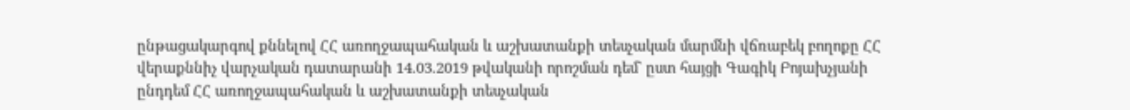ընթացակարգով քննելով ՀՀ առողջապահական և աշխատանքի տեսչական մարմնի վճռաբեկ բողոքը ՀՀ վերաքննիչ վարչական դատարանի 14.03.2019 թվականի որոշման դեմ` ըստ հայցի Գագիկ Բոյախչյանի ընդդեմ ՀՀ առողջապահական և աշխատանքի տեսչական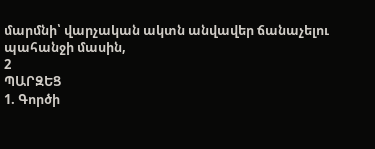մարմնի՝ վարչական ակտն անվավեր ճանաչելու պահանջի մասին,
2
ՊԱՐԶԵՑ
1. Գործի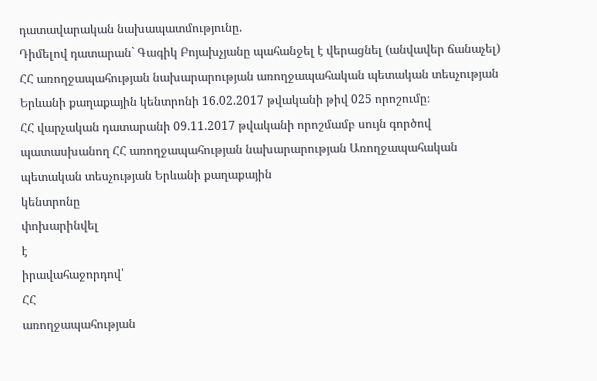դատավարական նախապատմությունը.
Դիմելով դատարան` Գագիկ Բոյախչյանը պահանջել է վերացնել (անվավեր ճանաչել) ՀՀ առողջապահության նախարարության առողջապահական պետական տեսչության Երևանի քաղաքային կենտրոնի 16.02.2017 թվականի թիվ 025 որոշումը։
ՀՀ վարչական դատարանի 09.11.2017 թվականի որոշմամբ սույն գործով պատասխանող ՀՀ առողջապահության նախարարության Առողջապահական պետական տեսչության Երևանի քաղաքային
կենտրոնը
փոխարինվել
է
իրավահաջորդով՝
ՀՀ
առողջապահության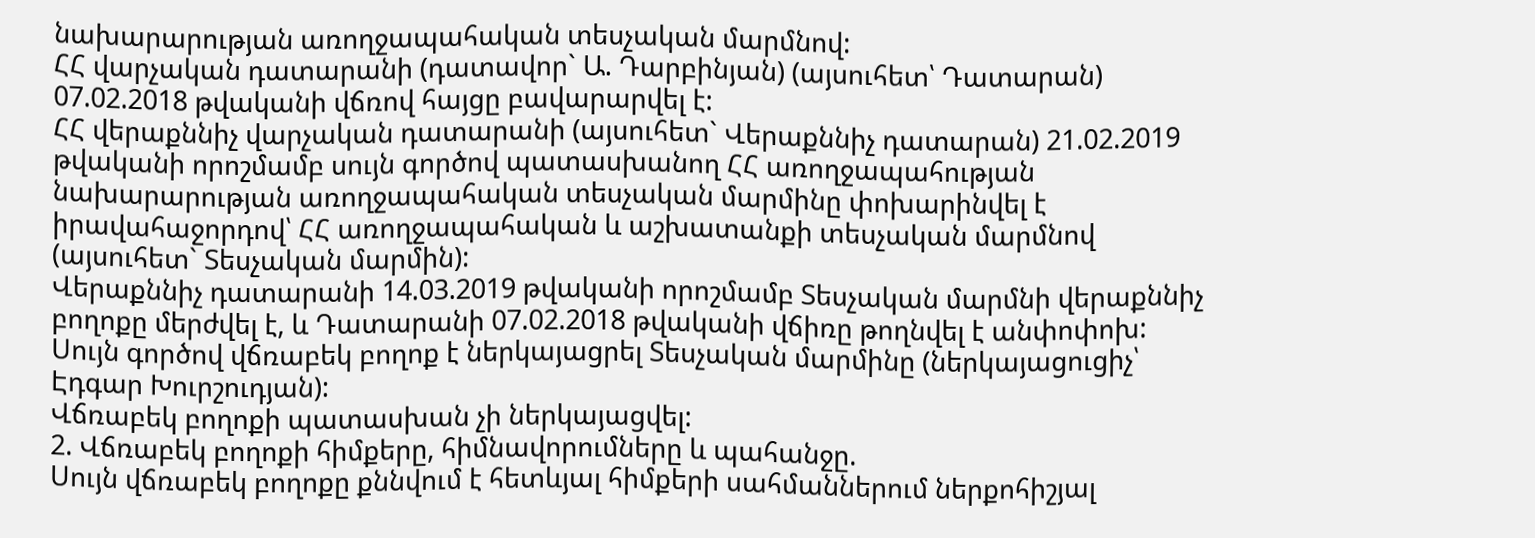նախարարության առողջապահական տեսչական մարմնով:
ՀՀ վարչական դատարանի (դատավոր` Ա. Դարբինյան) (այսուհետ՝ Դատարան) 07.02.2018 թվականի վճռով հայցը բավարարվել է:
ՀՀ վերաքննիչ վարչական դատարանի (այսուհետ` Վերաքննիչ դատարան) 21.02.2019 թվականի որոշմամբ սույն գործով պատասխանող ՀՀ առողջապահության նախարարության առողջապահական տեսչական մարմինը փոխարինվել է իրավահաջորդով՝ ՀՀ առողջապահական և աշխատանքի տեսչական մարմնով (այսուհետ` Տեսչական մարմին):
Վերաքննիչ դատարանի 14.03.2019 թվականի որոշմամբ Տեսչական մարմնի վերաքննիչ բողոքը մերժվել է, և Դատարանի 07.02.2018 թվականի վճիռը թողնվել է անփոփոխ: Սույն գործով վճռաբեկ բողոք է ներկայացրել Տեսչական մարմինը (ներկայացուցիչ՝ Էդգար Խուրշուդյան):
Վճռաբեկ բողոքի պատասխան չի ներկայացվել:
2. Վճռաբեկ բողոքի հիմքերը, հիմնավորումները և պահանջը.
Սույն վճռաբեկ բողոքը քննվում է հետևյալ հիմքերի սահմաններում ներքոհիշյալ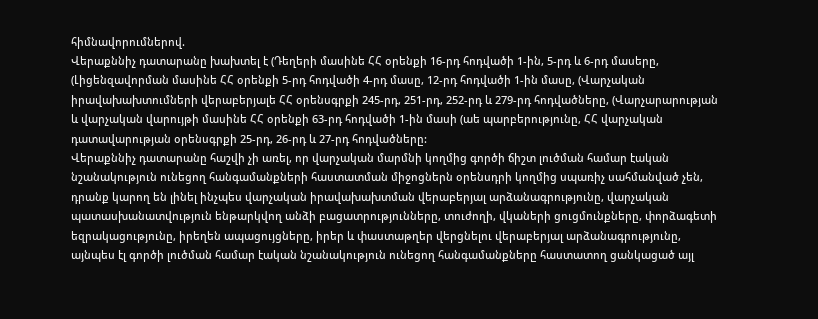հիմնավորումներով.
Վերաքննիչ դատարանը խախտել է (Դեղերի մասինե ՀՀ օրենքի 16-րդ հոդվածի 1-ին, 5-րդ և 6-րդ մասերը, (Լիցենզավորման մասինե ՀՀ օրենքի 5-րդ հոդվածի 4-րդ մասը, 12-րդ հոդվածի 1-ին մասը, (Վարչական իրավախախտումների վերաբերյալե ՀՀ օրենսգրքի 245-րդ, 251-րդ, 252-րդ և 279-րդ հոդվածները, (Վարչարարության և վարչական վարույթի մասինե ՀՀ օրենքի 63-րդ հոդվածի 1-ին մասի (աե պարբերությունը, ՀՀ վարչական դատավարության օրենսգրքի 25-րդ, 26-րդ և 27-րդ հոդվածները:
Վերաքննիչ դատարանը հաշվի չի առել, որ վարչական մարմնի կողմից գործի ճիշտ լուծման համար էական նշանակություն ունեցող հանգամանքների հաստատման միջոցներն օրենսդրի կողմից սպառիչ սահմանված չեն, դրանք կարող են լինել ինչպես վարչական իրավախախտման վերաբերյալ արձանագրությունը, վարչական պատասխանատվություն ենթարկվող անձի բացատրությունները, տուժողի, վկաների ցուցմունքները, փորձագետի եզրակացությունը, իրեղեն ապացույցները, իրեր և փաստաթղեր վերցնելու վերաբերյալ արձանագրությունը, այնպես էլ գործի լուծման համար էական նշանակություն ունեցող հանգամանքները հաստատող ցանկացած այլ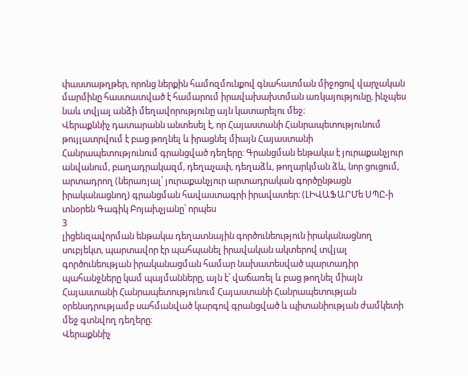փաստաթղթեր, որոնց ներքին համոզմունքով գնահատման միջոցով վարչական մարմինը հաստատված է համարում իրավախախտման առկայությունը, ինչպես նաև տվյալ անձի մեղավորությունը այն կատարելու մեջ։
Վերաքննիչ դատարանն անտեսել է, որ Հայաստանի Հանրապետությունում թույլատրվում է բաց թողնել և իրացնել միայն Հայաստանի Հանրապետությունում գրանցված դեղերը: Գրանցման ենթակա է յուրաքանչյուր անվանում, բաղադրակազմ, դեղաչափ, դեղաձև, թողարկման ձև, նոր ցուցում, արտադրող (ներառյալ՝ յուրաքանչյուր արտադրական գործընթացն իրականացնող) գրանցման հավաստագրի իրավատեր։ (ԼԻՎԱՖԱՐՄե ՍՊԸ-ի տնօրեն Գագիկ Բոյախչյանը՝ որպես
3
լիցենզավորման ենթակա դեղատնային գործունեություն իրականացնող սուբյեկտ, պարտավոր էր պահպանել իրավական ակտերով տվյալ գործունեության իրականացման համար նախատեսված պարտադիր պահանջները կամ պայմանները, այն է՝ վաճառել և բաց թողնել միայն Հայաստանի Հանրապետությունում Հայաստանի Հանրապետության օրենսդրությամբ սահմանված կարգով գրանցված և պիտանիության ժամկետի մեջ գտնվող դեղերը։
Վերաքննիչ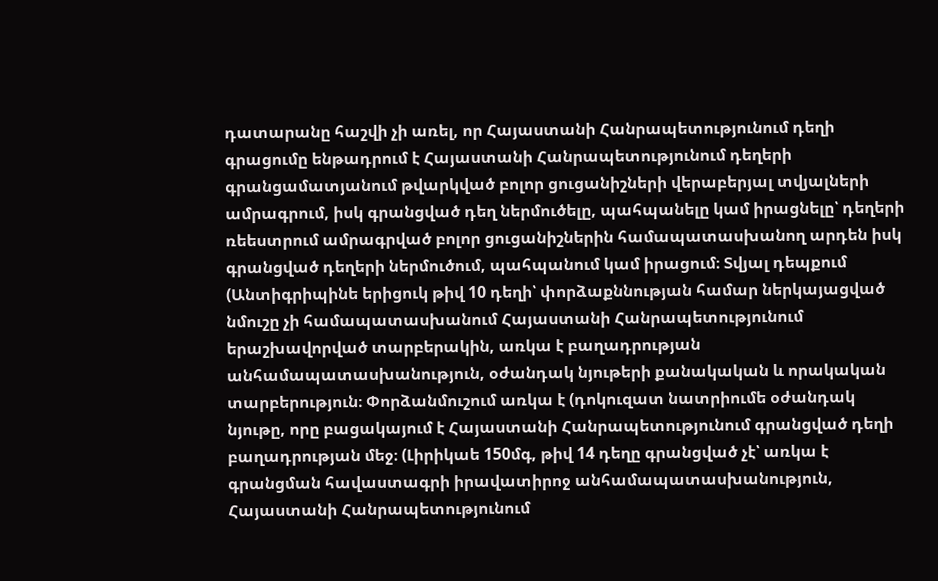դատարանը հաշվի չի առել, որ Հայաստանի Հանրապետությունում դեղի գրացումը ենթադրում է Հայաստանի Հանրապետությունում դեղերի գրանցամատյանում թվարկված բոլոր ցուցանիշների վերաբերյալ տվյալների ամրագրում, իսկ գրանցված դեղ ներմուծելը, պահպանելը կամ իրացնելը՝ դեղերի ռեեստրում ամրագրված բոլոր ցուցանիշներին համապատասխանող արդեն իսկ գրանցված դեղերի ներմուծում, պահպանում կամ իրացում։ Տվյալ դեպքում (Անտիգրիպինե երիցուկ թիվ 10 դեղի՝ փորձաքննության համար ներկայացված նմուշը չի համապատասխանում Հայաստանի Հանրապետությունում երաշխավորված տարբերակին, առկա է բաղադրության անհամապատասխանություն, օժանդակ նյութերի քանակական և որակական տարբերություն։ Փորձանմուշում առկա է (դոկուզատ նատրիումե օժանդակ նյութը, որը բացակայում է Հայաստանի Հանրապետությունում գրանցված դեղի բաղադրության մեջ։ (Լիրիկաե 150մգ, թիվ 14 դեղը գրանցված չէ՝ առկա է գրանցման հավաստագրի իրավատիրոջ անհամապատասխանություն, Հայաստանի Հանրապետությունում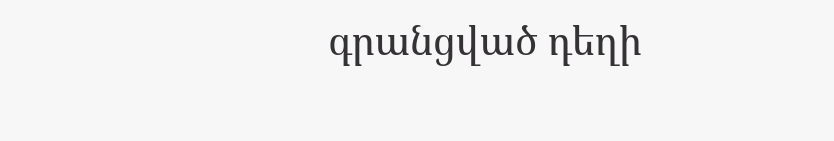գրանցված դեղի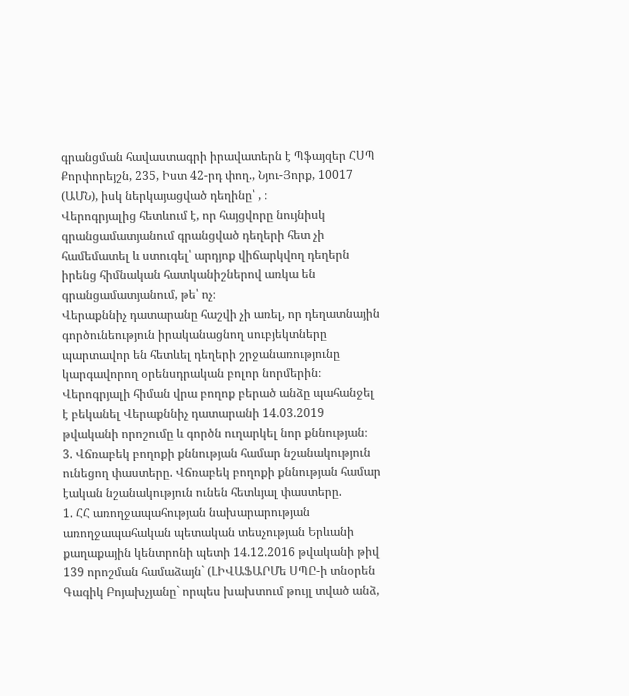գրանցման հավաստագրի իրավատերն է Պֆայզեր ՀՍՊ Քորփորեյշն, 235, Իստ 42-րդ փող., Նյու-Յորք, 10017 (ԱՄՆ), իսկ ներկայացված դեղինը՝ , ։
Վերոգրյալից հետևում է, որ հայցվորը նույնիսկ գրանցամատյանում գրանցված դեղերի հետ չի համեմատել և ստուգել՝ արդյոք վիճարկվող դեղերն իրենց հիմնական հատկանիշներով առկա են գրանցամատյանում, թե՝ ոչ։
Վերաքննիչ դատարանը հաշվի չի առել, որ դեղատնային գործունեություն իրականացնող սուբյեկտները պարտավոր են հետևել դեղերի շրջանառությունը կարգավորող օրենսդրական բոլոր նորմերին։
Վերոգրյալի հիման վրա բողոք բերած անձը պահանջել է բեկանել Վերաքննիչ դատարանի 14.03.2019 թվականի որոշումը և գործն ուղարկել նոր քննության։
3. Վճռաբեկ բողոքի քննության համար նշանակություն ունեցող փաստերը. Վճռաբեկ բողոքի քննության համար էական նշանակություն ունեն հետևյալ փաստերը.
1. ՀՀ առողջապահության նախարարության առողջապահական պետական տեսչության Երևանի քաղաքային կենտրոնի պետի 14.12.2016 թվականի թիվ 139 որոշման համաձայն` (ԼԻՎԱՖԱՐՄե ՍՊԸ-ի տնօրեն Գագիկ Բոյախչյանը` որպես խախտում թույլ տված անձ,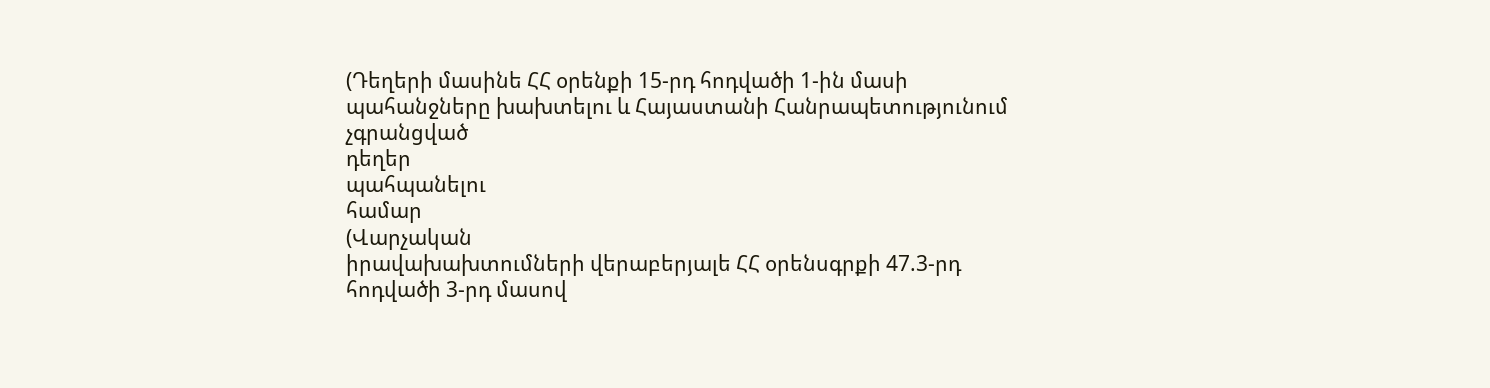(Դեղերի մասինե ՀՀ օրենքի 15-րդ հոդվածի 1-ին մասի պահանջները խախտելու և Հայաստանի Հանրապետությունում
չգրանցված
դեղեր
պահպանելու
համար
(Վարչական
իրավախախտումների վերաբերյալե ՀՀ օրենսգրքի 47.3-րդ հոդվածի 3-րդ մասով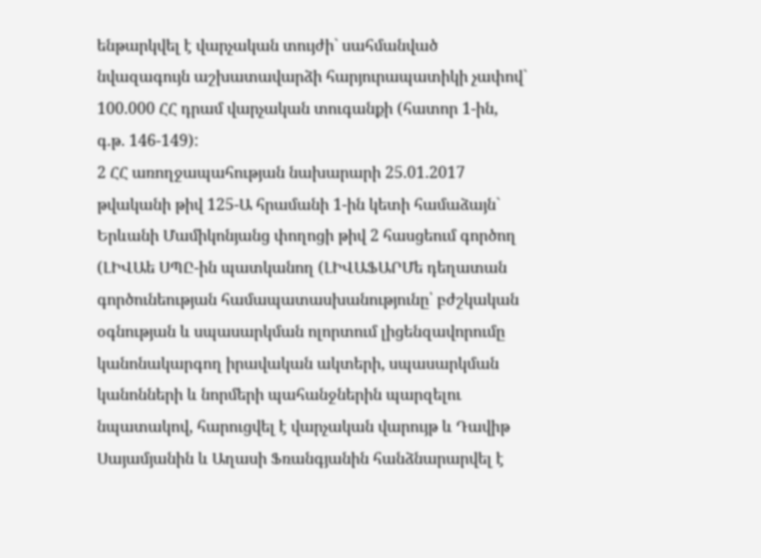ենթարկվել է վարչական տույժի` սահմանված նվազագույն աշխատավարձի հարյուրապատիկի չափով` 100.000 ՀՀ դրամ վարչական տուգանքի (հատոր 1-ին, գ.թ. 146-149):
2 ՀՀ առողջապահության նախարարի 25.01.2017 թվականի թիվ 125-Ա հրամանի 1-ին կետի համաձայն` Երևանի Մամիկոնյանց փողոցի թիվ 2 հասցեում գործող (ԼԻՎԱե ՍՊԸ-ին պատկանող (ԼԻՎԱՖԱՐՄե դեղատան գործունեության համապատասխանությունը՝ բժշկական օգնության և սպասարկման ոլորտում լիցենզավորումը կանոնակարգող իրավական ակտերի, սպասարկման կանոնների և նորմերի պահանջներին պարզելու նպատակով, հարուցվել է վարչական վարույթ և Դավիթ Սայամյանին և Աղասի Ֆռանգյանին հանձնարարվել է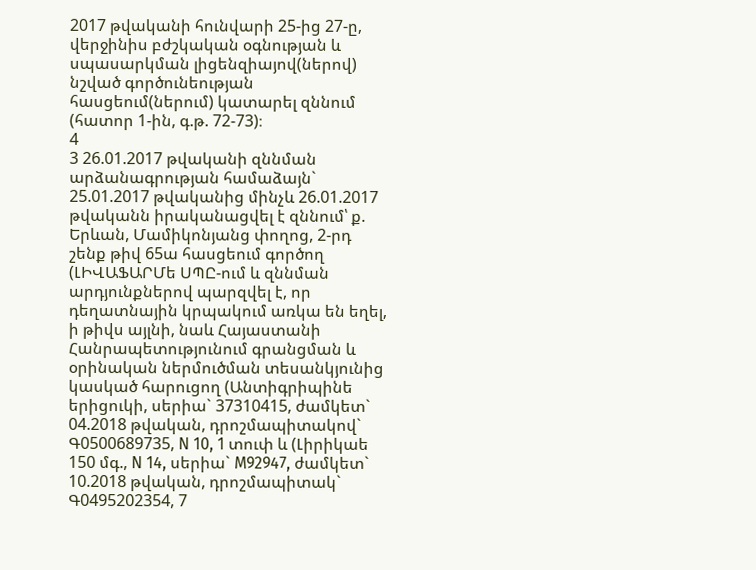2017 թվականի հունվարի 25-ից 27-ը, վերջինիս բժշկական օգնության և սպասարկման լիցենզիայով(ներով) նշված գործունեության հասցեում(ներում) կատարել զննում (հատոր 1-ին, գ.թ. 72-73)։
4
3 26.01.2017 թվականի զննման արձանագրության համաձայն` 25.01.2017 թվականից մինչև 26.01.2017 թվականն իրականացվել է զննում՝ ք. Երևան, Մամիկոնյանց փողոց, 2-րդ շենք թիվ 65ա հասցեում գործող (ԼԻՎԱՖԱՐՄե ՍՊԸ-ում և զննման արդյունքներով պարզվել է, որ դեղատնային կրպակում առկա են եղել, ի թիվս այլնի, նաև Հայաստանի Հանրապետությունում գրանցման և օրինական ներմուծման տեսանկյունից կասկած հարուցող (Անտիգրիպինե երիցուկի, սերիա` 37310415, ժամկետ` 04.2018 թվական, դրոշմապիտակով` Գ0500689735, N 10, 1 տուփ և (Լիրիկաե 150 մգ., N 14, սերիա` M92947, ժամկետ` 10.2018 թվական, դրոշմապիտակ` Գ0495202354, 7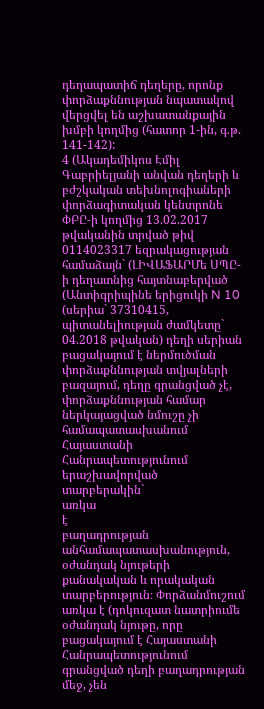դեղապատիճ դեղերը, որոնք փորձաքննության նպատակով վերցվել են աշխատանքային խմբի կողմից (հատոր 1-ին, գ.թ. 141-142):
4 (Ակադեմիկոս Էմիլ Գաբրիելյանի անվան դեղերի և բժշկական տեխնոլոգիաների փորձագիտական կենտրոնե ՓԲԸ-ի կողմից 13.02.2017 թվականին տրված թիվ 0114023317 եզրակացության համաձայն` (ԼԻՎԱՖԱՐՄե ՍՊԸ-ի դեղատնից հայտնաբերված (Անտիգրիպինե երիցուկի N 10 (սերիա` 37310415, պիտանելիության ժամկետը` 04.2018 թվական) դեղի սերիան բացակայում է ներմուծման փորձաքննության տվյալների բազայում, դեղը գրանցված չէ, փորձաքննության համար ներկայացված նմուշը չի համապատասխանում Հայաստանի Հանրապետությունում
երաշխավորված
տարբերակին`
առկա
է
բաղադրության
անհամապատասխանություն, օժանդակ նյութերի քանակական և որակական տարբերություն։ Փորձանմուշում առկա է (դոկուզատ նատրիումե օժանդակ նյութը, որը բացակայում է Հայաստանի Հանրապետությունում գրանցված դեղի բաղադրության մեջ, չեն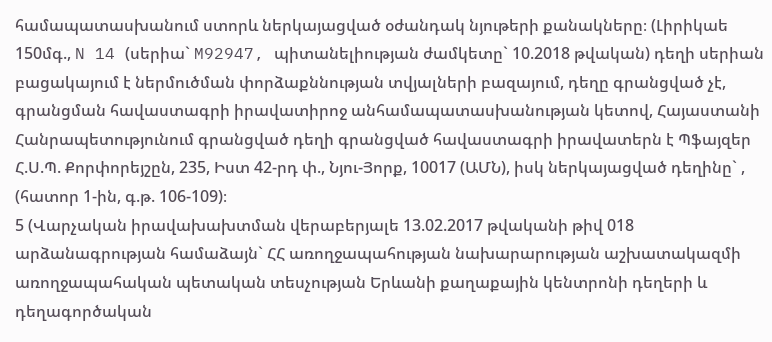համապատասխանում ստորև ներկայացված օժանդակ նյութերի քանակները։ (Լիրիկաե 150մգ., N 14 (սերիա` M92947, պիտանելիության ժամկետը` 10.2018 թվական) դեղի սերիան բացակայում է ներմուծման փորձաքննության տվյալների բազայում, դեղը գրանցված չէ, գրանցման հավաստագրի իրավատիրոջ անհամապատասխանության կետով, Հայաստանի Հանրապետությունում գրանցված դեղի գրանցված հավաստագրի իրավատերն է Պֆայզեր Հ.Ս.Պ. Քորփորեյշըն, 235, Իստ 42-րդ փ., Նյու-Յորք, 10017 (ԱՄՆ), իսկ ներկայացված դեղինը` , (հատոր 1-ին, գ.թ. 106-109)։
5 (Վարչական իրավախախտման վերաբերյալե 13.02.2017 թվականի թիվ 018 արձանագրության համաձայն` ՀՀ առողջապահության նախարարության աշխատակազմի առողջապահական պետական տեսչության Երևանի քաղաքային կենտրոնի դեղերի և դեղագործական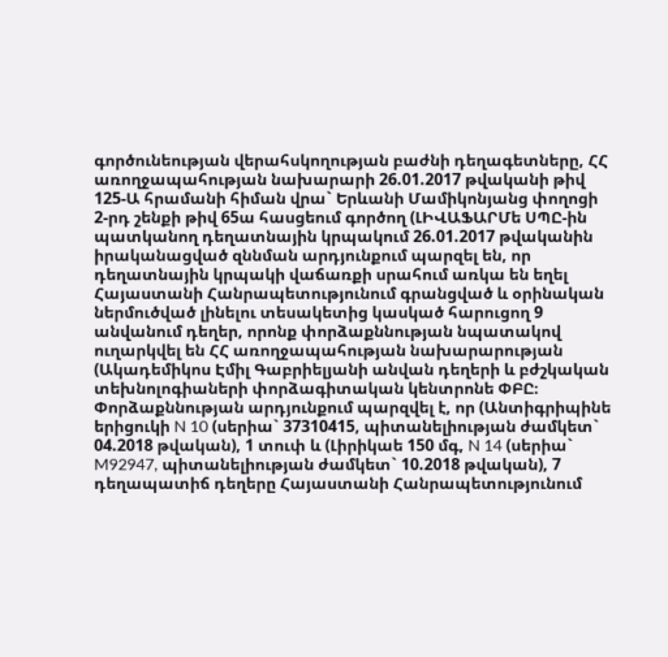գործունեության վերահսկողության բաժնի դեղագետները, ՀՀ առողջապահության նախարարի 26.01.2017 թվականի թիվ 125-Ա հրամանի հիման վրա` Երևանի Մամիկոնյանց փողոցի 2-րդ շենքի թիվ 65ա հասցեում գործող (ԼԻՎԱՖԱՐՄե ՍՊԸ-ին պատկանող դեղատնային կրպակում 26.01.2017 թվականին իրականացված զննման արդյունքում պարզել են, որ դեղատնային կրպակի վաճառքի սրահում առկա են եղել Հայաստանի Հանրապետությունում գրանցված և օրինական ներմուծված լինելու տեսակետից կասկած հարուցող 9 անվանում դեղեր, որոնք փորձաքննության նպատակով ուղարկվել են ՀՀ առողջապահության նախարարության (Ակադեմիկոս Էմիլ Գաբրիելյանի անվան դեղերի և բժշկական տեխնոլոգիաների փորձագիտական կենտրոնե ՓԲԸ։ Փորձաքննության արդյունքում պարզվել է, որ (Անտիգրիպինե երիցուկի N 10 (սերիա` 37310415, պիտանելիության ժամկետ` 04.2018 թվական), 1 տուփ և (Լիրիկաե 150 մգ, N 14 (սերիա` M92947, պիտանելիության ժամկետ` 10.2018 թվական), 7 դեղապատիճ դեղերը Հայաստանի Հանրապետությունում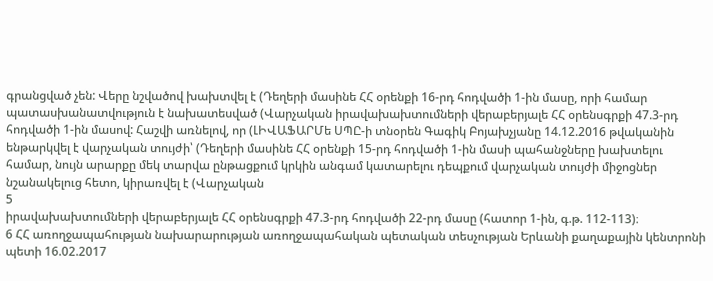գրանցված չեն: Վերը նշվածով խախտվել է (Դեղերի մասինե ՀՀ օրենքի 16-րդ հոդվածի 1-ին մասը, որի համար պատասխանատվություն է նախատեսված (Վարչական իրավախախտումների վերաբերյալե ՀՀ օրենսգրքի 47.3-րդ հոդվածի 1-ին մասով: Հաշվի առնելով, որ (ԼԻՎԱՖԱՐՄե ՍՊԸ-ի տնօրեն Գագիկ Բոյախչյանը 14.12.2016 թվականին ենթարկվել է վարչական տույժի՝ (Դեղերի մասինե ՀՀ օրենքի 15-րդ հոդվածի 1-ին մասի պահանջները խախտելու համար, նույն արարքը մեկ տարվա ընթացքում կրկին անգամ կատարելու դեպքում վարչական տույժի միջոցներ նշանակելուց հետո, կիրառվել է (Վարչական
5
իրավախախտումների վերաբերյալե ՀՀ օրենսգրքի 47.3-րդ հոդվածի 22-րդ մասը (հատոր 1-ին, գ.թ. 112-113)։
6 ՀՀ առողջապահության նախարարության առողջապահական պետական տեսչության Երևանի քաղաքային կենտրոնի պետի 16.02.2017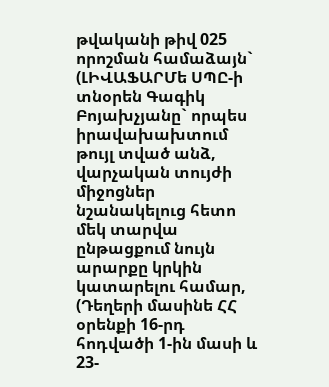թվականի թիվ 025 որոշման համաձայն` (ԼԻՎԱՖԱՐՄե ՍՊԸ-ի տնօրեն Գագիկ Բոյախչյանը` որպես իրավախախտում թույլ տված անձ, վարչական տույժի միջոցներ նշանակելուց հետո մեկ տարվա ընթացքում նույն արարքը կրկին կատարելու համար, (Դեղերի մասինե ՀՀ օրենքի 16-րդ հոդվածի 1-ին մասի և 23-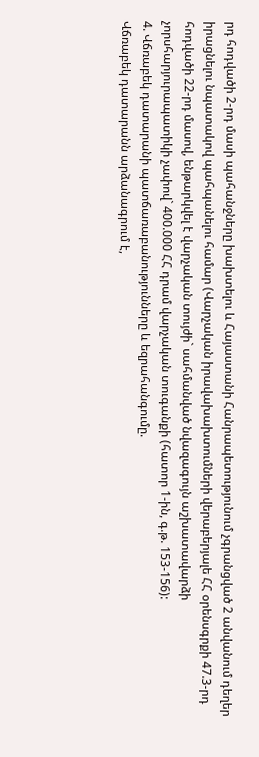րդ հոդվածի 2-րդ մասի պահանջները խախտելու և Հայաստանի Հանրապետությունում չգրանցված 2 անվանում դեղեր իրացնելու նպատակով պահպանելու համար (Վարչական իրավախախտումների վերաբերյալե ՀՀ օրենսգրքի 47.3-րդ հոդվածի 22-րդ մասով, ենթարկվել է վարչական տույժի` սահմանված նվազագույն աշխատավարձի չորսհարյուրապատիկի չափով` 400.000 ՀՀ դրամ վարչական տուգանքի (հատոր 1-ին, գ.թ. 153-156):
4. Վճռաբեկ դատարանի պատճառաբանությունները և եզրահանգումը.
Վճռաբեկ դատարանն արձանագրում է,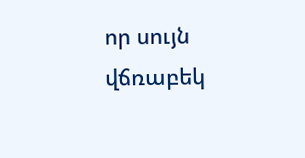որ սույն վճռաբեկ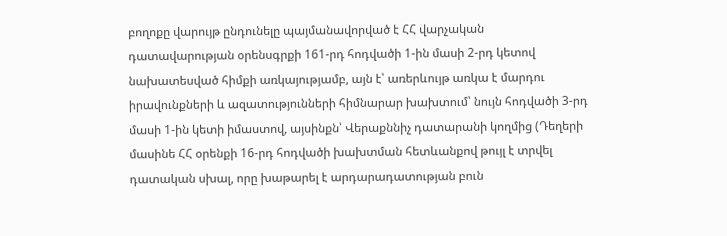բողոքը վարույթ ընդունելը պայմանավորված է ՀՀ վարչական դատավարության օրենսգրքի 161-րդ հոդվածի 1-ին մասի 2-րդ կետով նախատեսված հիմքի առկայությամբ, այն է՝ առերևույթ առկա է մարդու իրավունքների և ազատությունների հիմնարար խախտում՝ նույն հոդվածի 3-րդ մասի 1-ին կետի իմաստով, այսինքն՝ Վերաքննիչ դատարանի կողմից (Դեղերի մասինե ՀՀ օրենքի 16-րդ հոդվածի խախտման հետևանքով թույլ է տրվել դատական սխալ, որը խաթարել է արդարադատության բուն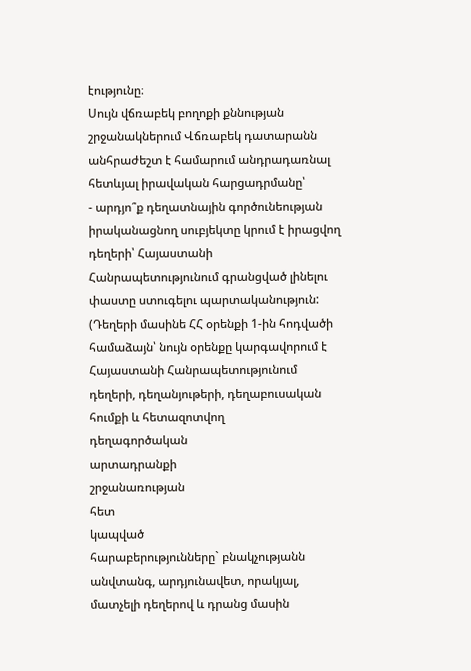էությունը։
Սույն վճռաբեկ բողոքի քննության շրջանակներում Վճռաբեկ դատարանն անհրաժեշտ է համարում անդրադառնալ հետևյալ իրավական հարցադրմանը՝
- արդյո՞ք դեղատնային գործունեության իրականացնող սուբյեկտը կրում է իրացվող դեղերի՝ Հայաստանի Հանրապետությունում գրանցված լինելու փաստը ստուգելու պարտականություն: (Դեղերի մասինե ՀՀ օրենքի 1-ին հոդվածի համաձայն՝ նույն օրենքը կարգավորում է Հայաստանի Հանրապետությունում դեղերի, դեղանյութերի, դեղաբուսական հումքի և հետազոտվող
դեղագործական
արտադրանքի
շրջանառության
հետ
կապված
հարաբերությունները` բնակչությանն անվտանգ, արդյունավետ, որակյալ, մատչելի դեղերով և դրանց մասին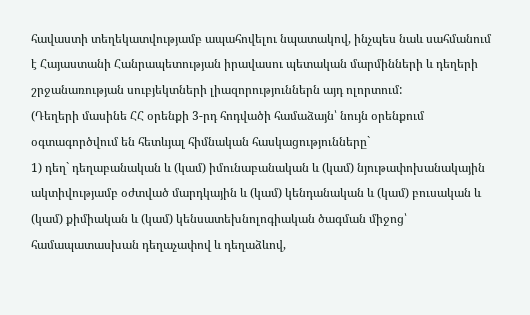հավաստի տեղեկատվությամբ ապահովելու նպատակով, ինչպես նաև սահմանում է Հայաստանի Հանրապետության իրավասու պետական մարմինների և դեղերի շրջանառության սուբյեկտների լիազորություններն այդ ոլորտում:
(Դեղերի մասինե ՀՀ օրենքի 3-րդ հոդվածի համաձայն՝ նույն օրենքում օգտագործվում են հետևյալ հիմնական հասկացությունները`
1) դեղ` դեղաբանական և (կամ) իմունաբանական և (կամ) նյութափոխանակային ակտիվությամբ օժտված մարդկային և (կամ) կենդանական և (կամ) բուսական և (կամ) քիմիական և (կամ) կենսատեխնոլոգիական ծագման միջոց՝ համապատասխան դեղաչափով և դեղաձևով,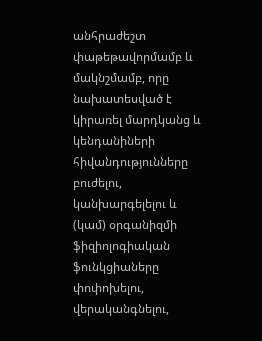անհրաժեշտ փաթեթավորմամբ և մակնշմամբ, որը նախատեսված է կիրառել մարդկանց և կենդանիների հիվանդությունները բուժելու, կանխարգելելու և (կամ) օրգանիզմի ֆիզիոլոգիական ֆունկցիաները փոփոխելու, վերականգնելու,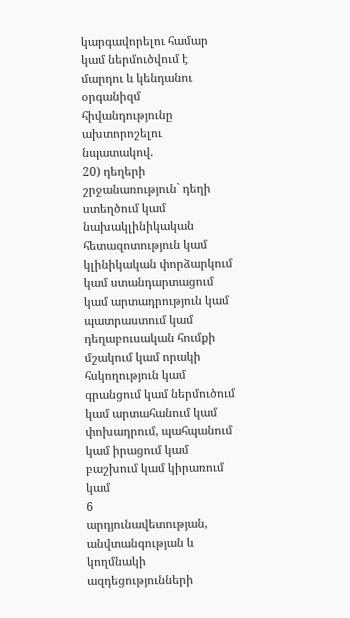կարգավորելու համար կամ ներմուծվում է մարդու և կենդանու օրգանիզմ հիվանդությունը ախտորոշելու նպատակով.
20) դեղերի շրջանառություն` դեղի ստեղծում կամ նախակլինիկական հետազոտություն կամ կլինիկական փորձարկում կամ ստանդարտացում կամ արտադրություն կամ պատրաստում կամ դեղաբուսական հումքի մշակում կամ որակի հսկողություն կամ գրանցում կամ ներմուծում կամ արտահանում կամ փոխադրում, պահպանում կամ իրացում կամ բաշխում կամ կիրառում կամ
6
արդյունավետության, անվտանգության և կողմնակի ազդեցությունների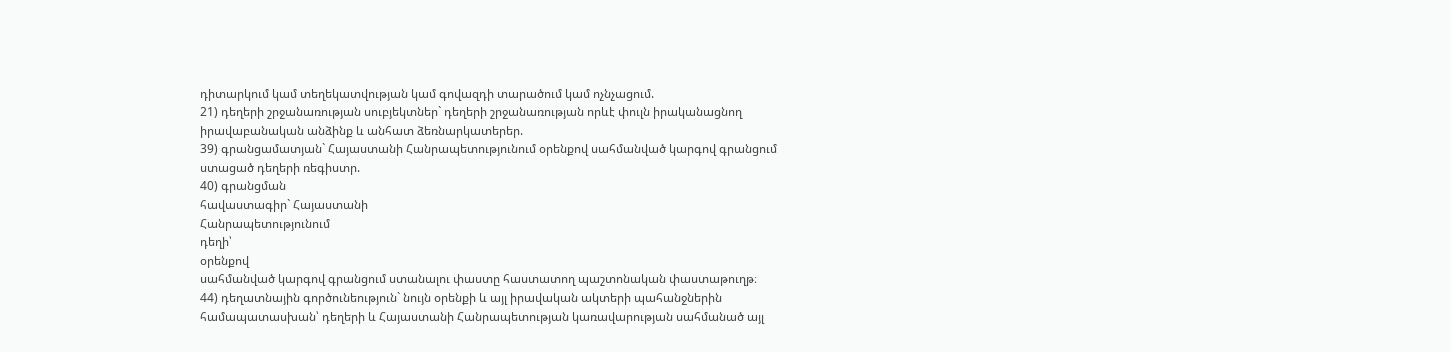դիտարկում կամ տեղեկատվության կամ գովազդի տարածում կամ ոչնչացում.
21) դեղերի շրջանառության սուբյեկտներ` դեղերի շրջանառության որևէ փուլն իրականացնող իրավաբանական անձինք և անհատ ձեռնարկատերեր.
39) գրանցամատյան` Հայաստանի Հանրապետությունում օրենքով սահմանված կարգով գրանցում ստացած դեղերի ռեգիստր.
40) գրանցման
հավաստագիր` Հայաստանի
Հանրապետությունում
դեղի՝
օրենքով
սահմանված կարգով գրանցում ստանալու փաստը հաստատող պաշտոնական փաստաթուղթ։
44) դեղատնային գործունեություն` նույն օրենքի և այլ իրավական ակտերի պահանջներին համապատասխան՝ դեղերի և Հայաստանի Հանրապետության կառավարության սահմանած այլ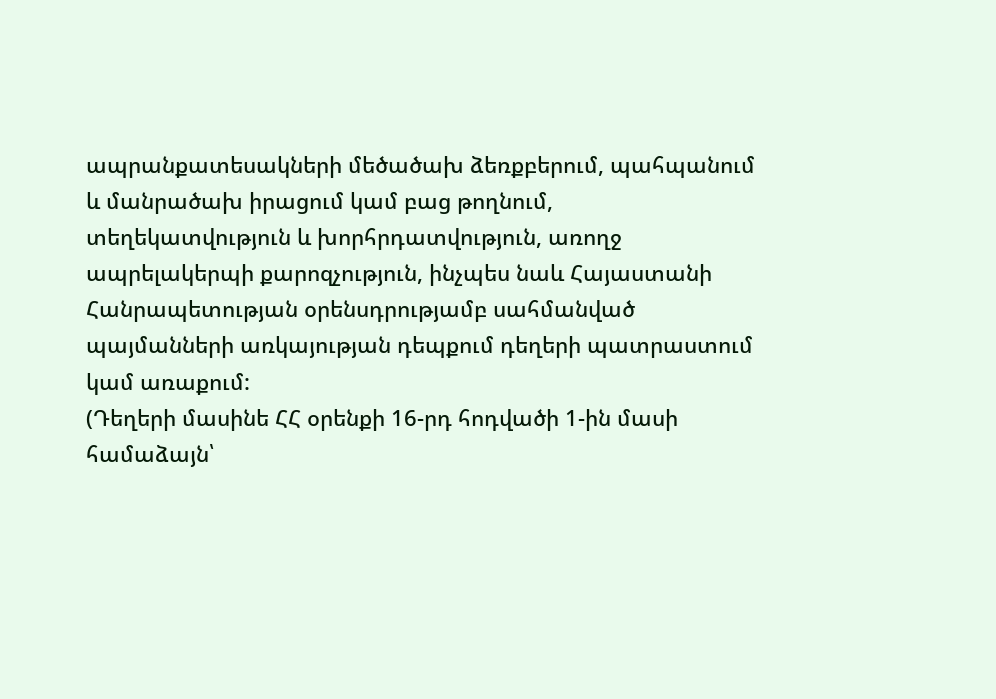ապրանքատեսակների մեծածախ ձեռքբերում, պահպանում և մանրածախ իրացում կամ բաց թողնում, տեղեկատվություն և խորհրդատվություն, առողջ ապրելակերպի քարոզչություն, ինչպես նաև Հայաստանի Հանրապետության օրենսդրությամբ սահմանված պայմանների առկայության դեպքում դեղերի պատրաստում կամ առաքում:
(Դեղերի մասինե ՀՀ օրենքի 16-րդ հոդվածի 1-ին մասի համաձայն՝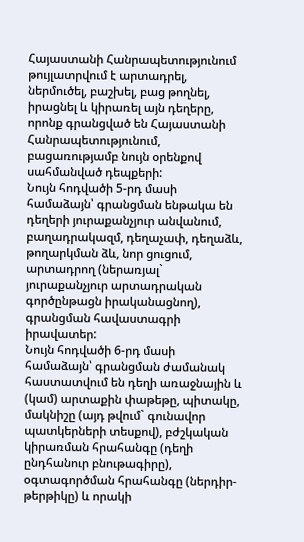Հայաստանի Հանրապետությունում թույլատրվում է արտադրել, ներմուծել, բաշխել, բաց թողնել, իրացնել և կիրառել այն դեղերը, որոնք գրանցված են Հայաստանի Հանրապետությունում, բացառությամբ նույն օրենքով սահմանված դեպքերի:
Նույն հոդվածի 5-րդ մասի համաձայն՝ գրանցման ենթակա են դեղերի յուրաքանչյուր անվանում, բաղադրակազմ, դեղաչափ, դեղաձև, թողարկման ձև, նոր ցուցում, արտադրող (ներառյալ` յուրաքանչյուր արտադրական գործընթացն իրականացնող), գրանցման հավաստագրի իրավատեր:
Նույն հոդվածի 6-րդ մասի համաձայն՝ գրանցման ժամանակ հաստատվում են դեղի առաջնային և (կամ) արտաքին փաթեթը, պիտակը, մակնիշը (այդ թվում` գունավոր պատկերների տեսքով), բժշկական կիրառման հրահանգը (դեղի ընդհանուր բնութագիրը), օգտագործման հրահանգը (ներդիր-թերթիկը) և որակի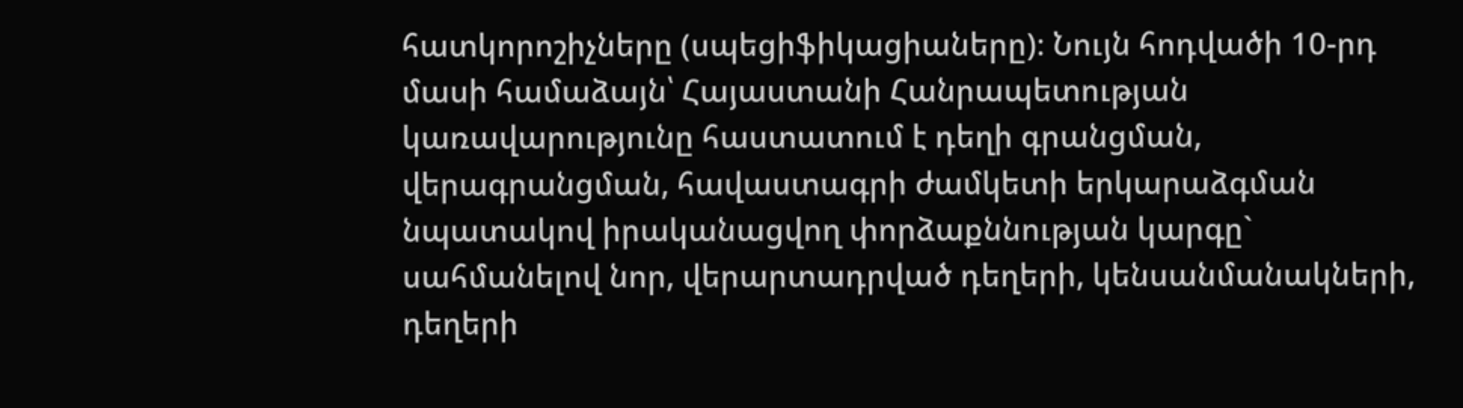հատկորոշիչները (սպեցիֆիկացիաները)։ Նույն հոդվածի 10-րդ մասի համաձայն՝ Հայաստանի Հանրապետության կառավարությունը հաստատում է դեղի գրանցման, վերագրանցման, հավաստագրի ժամկետի երկարաձգման նպատակով իրականացվող փորձաքննության կարգը` սահմանելով նոր, վերարտադրված դեղերի, կենսանմանակների, դեղերի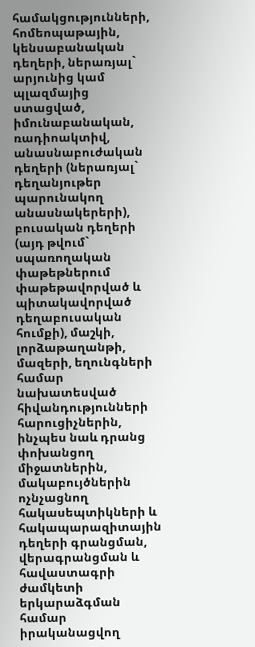համակցությունների, հոմեոպաթային, կենսաբանական դեղերի, ներառյալ` արյունից կամ պլազմայից ստացված, իմունաբանական, ռադիոակտիվ, անասնաբուժական դեղերի (ներառյալ` դեղանյութեր պարունակող անասնակերերի), բուսական դեղերի (այդ թվում` սպառողական փաթեթներում փաթեթավորված և պիտակավորված դեղաբուսական հումքի), մաշկի, լորձաթաղանթի, մազերի, եղունգների համար նախատեսված հիվանդությունների հարուցիչներին, ինչպես նաև դրանց փոխանցող միջատներին, մակաբույծներին ոչնչացնող հակասեպտիկների և հակապարազիտային դեղերի գրանցման, վերագրանցման և հավաստագրի ժամկետի երկարաձգման համար իրականացվող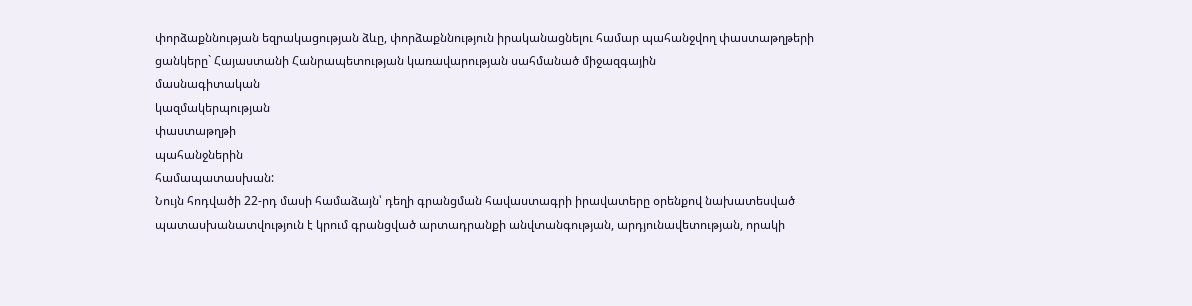փորձաքննության եզրակացության ձևը, փորձաքննություն իրականացնելու համար պահանջվող փաստաթղթերի ցանկերը` Հայաստանի Հանրապետության կառավարության սահմանած միջազգային
մասնագիտական
կազմակերպության
փաստաթղթի
պահանջներին
համապատասխան:
Նույն հոդվածի 22-րդ մասի համաձայն՝ դեղի գրանցման հավաստագրի իրավատերը օրենքով նախատեսված պատասխանատվություն է կրում գրանցված արտադրանքի անվտանգության, արդյունավետության, որակի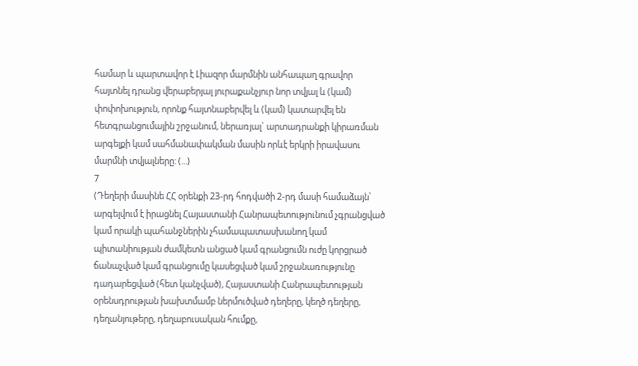համար և պարտավոր է Լիազոր մարմնին անհապաղ գրավոր հայտնել դրանց վերաբերյալ յուրաքանչյուր նոր տվյալ և (կամ) փոփոխություն, որոնք հայտնաբերվել և (կամ) կատարվել են հետգրանցումային շրջանում, ներառյալ` արտադրանքի կիրառման արգելքի կամ սահմանափակման մասին որևէ երկրի իրավասու մարմնի տվյալները: (...)
7
(Դեղերի մասինե ՀՀ օրենքի 23-րդ հոդվածի 2-րդ մասի համաձայն՝ արգելվում է իրացնել Հայաստանի Հանրապետությունում չգրանցված կամ որակի պահանջներին չհամապատասխանող կամ պիտանիության ժամկետն անցած կամ գրանցումն ուժը կորցրած ճանաչված կամ գրանցումը կասեցված կամ շրջանառությունը դադարեցված (հետ կանչված), Հայաստանի Հանրապետության օրենսդրության խախտմամբ ներմուծված դեղերը, կեղծ դեղերը, դեղանյութերը, դեղաբուսական հումքը,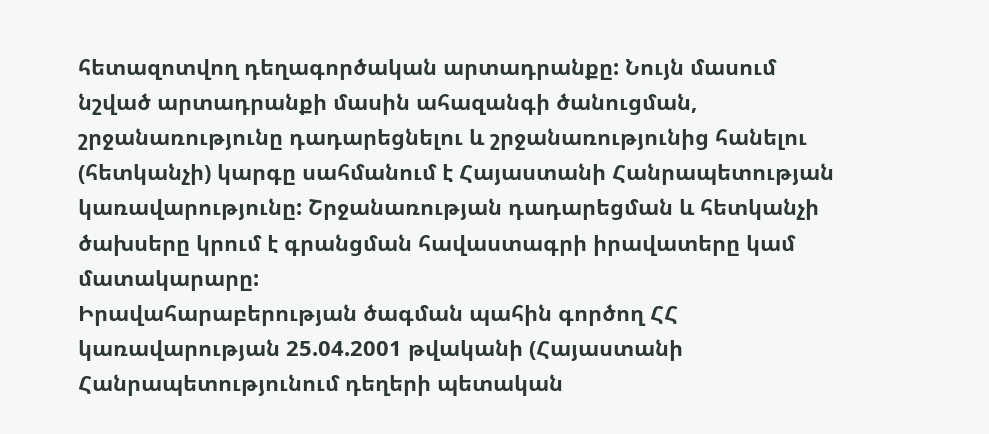հետազոտվող դեղագործական արտադրանքը: Նույն մասում նշված արտադրանքի մասին ահազանգի ծանուցման, շրջանառությունը դադարեցնելու և շրջանառությունից հանելու (հետկանչի) կարգը սահմանում է Հայաստանի Հանրապետության կառավարությունը: Շրջանառության դադարեցման և հետկանչի ծախսերը կրում է գրանցման հավաստագրի իրավատերը կամ մատակարարը:
Իրավահարաբերության ծագման պահին գործող ՀՀ կառավարության 25.04.2001 թվականի (Հայաստանի Հանրապետությունում դեղերի պետական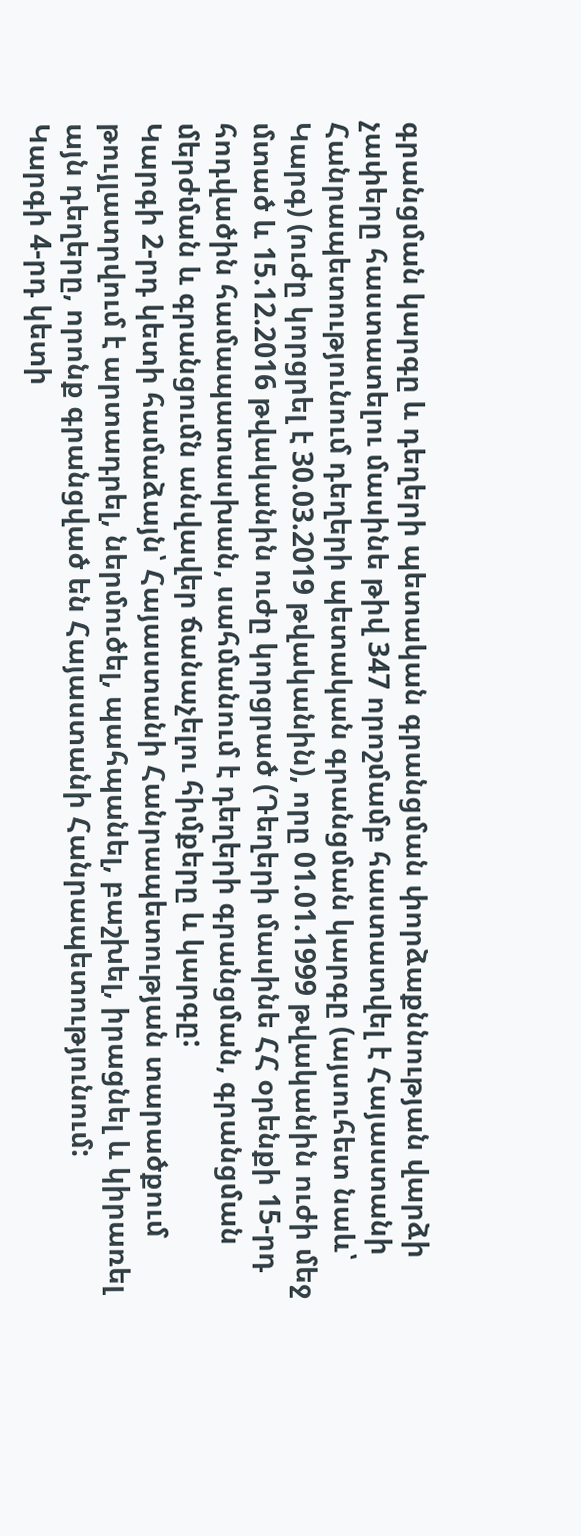գրանցման կարգը և դեղերի պետական գրանցման փորձաքննության վարձի չափերը հաստատելու մասինե թիվ 347 որոշմամբ հաստատվել է Հայաստանի Հանրապետությունում դեղերի պետական գրանցման կարգը (այսուհետ նաև՝ Կարգ) (ուժը կորցրել է 30.03.2019 թվականին), որը 01.01.1999 թվականին ուժի մեջ մտած և 15.12.2016 թվականին ուժը կորցրած (Դեղերի մասինե ՀՀ օրենքի 15-րդ հոդվածին համապատասխան, սահմանում է դեղերի գրանցման, գրանցման մերժման և գրանցումն անվավեր ճանաչելու հիմքերը և կարգը:
Կարգի 2-րդ կետի համաձայն՝ Հայաստանի Հանրապետության տարածքում թույլատրվում է արտադրել, ներմուծել, պահպանել, բաշխել, իրացնել և կիրառել այն դեղերը, որոնք գրանցված են Հայաստանի Հանրապետությունում:
Կարգի 4-րդ կետի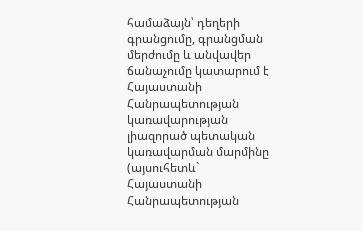համաձայն՝ դեղերի գրանցումը, գրանցման մերժումը և անվավեր ճանաչումը կատարում է Հայաստանի Հանրապետության կառավարության լիազորած պետական կառավարման մարմինը (այսուհետև` Հայաստանի Հանրապետության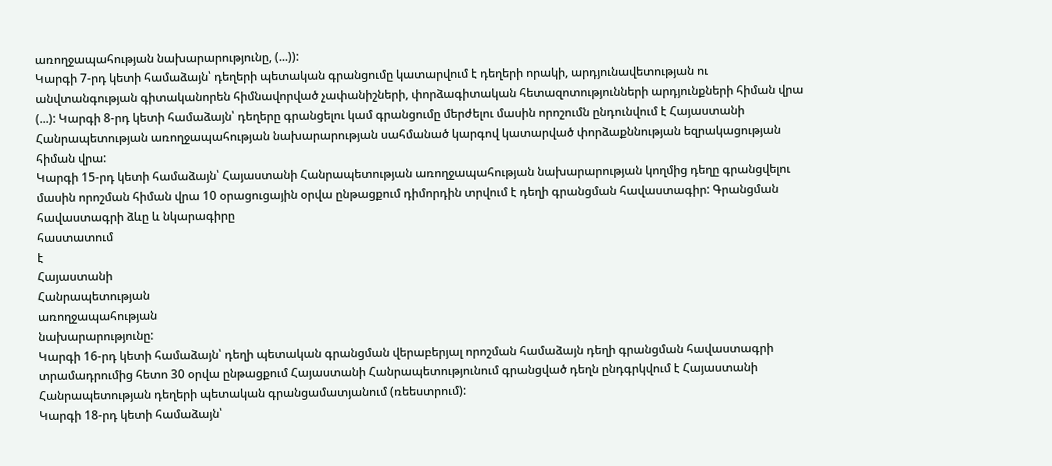առողջապահության նախարարությունը, (...)):
Կարգի 7-րդ կետի համաձայն՝ դեղերի պետական գրանցումը կատարվում է դեղերի որակի, արդյունավետության ու անվտանգության գիտականորեն հիմնավորված չափանիշների, փորձագիտական հետազոտությունների արդյունքների հիման վրա (...): Կարգի 8-րդ կետի համաձայն՝ դեղերը գրանցելու կամ գրանցումը մերժելու մասին որոշումն ընդունվում է Հայաստանի Հանրապետության առողջապահության նախարարության սահմանած կարգով կատարված փորձաքննության եզրակացության հիման վրա:
Կարգի 15-րդ կետի համաձայն՝ Հայաստանի Հանրապետության առողջապահության նախարարության կողմից դեղը գրանցվելու մասին որոշման հիման վրա 10 օրացուցային օրվա ընթացքում դիմորդին տրվում է դեղի գրանցման հավաստագիր: Գրանցման հավաստագրի ձևը և նկարագիրը
հաստատում
է
Հայաստանի
Հանրապետության
առողջապահության
նախարարությունը:
Կարգի 16-րդ կետի համաձայն՝ դեղի պետական գրանցման վերաբերյալ որոշման համաձայն դեղի գրանցման հավաստագրի տրամադրումից հետո 30 օրվա ընթացքում Հայաստանի Հանրապետությունում գրանցված դեղն ընդգրկվում է Հայաստանի Հանրապետության դեղերի պետական գրանցամատյանում (ռեեստրում):
Կարգի 18-րդ կետի համաձայն՝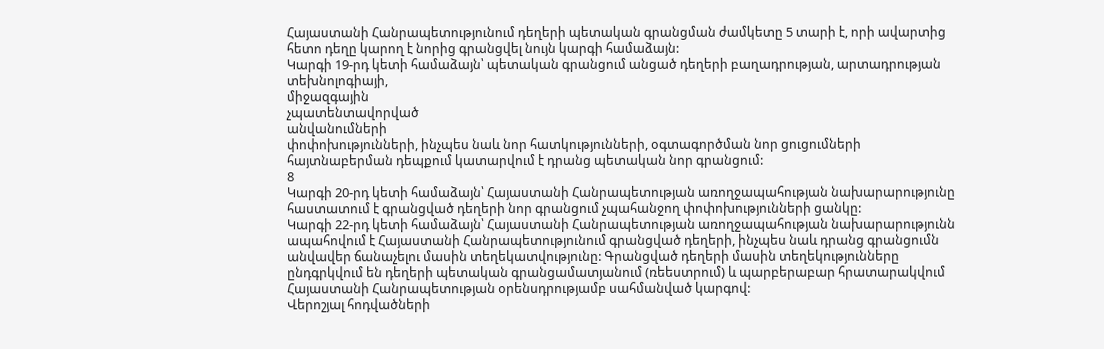Հայաստանի Հանրապետությունում դեղերի պետական գրանցման ժամկետը 5 տարի է, որի ավարտից հետո դեղը կարող է նորից գրանցվել նույն կարգի համաձայն:
Կարգի 19-րդ կետի համաձայն՝ պետական գրանցում անցած դեղերի բաղադրության, արտադրության
տեխնոլոգիայի,
միջազգային
չպատենտավորված
անվանումների
փոփոխությունների, ինչպես նաև նոր հատկությունների, օգտագործման նոր ցուցումների հայտնաբերման դեպքում կատարվում է դրանց պետական նոր գրանցում:
8
Կարգի 20-րդ կետի համաձայն՝ Հայաստանի Հանրապետության առողջապահության նախարարությունը հաստատում է գրանցված դեղերի նոր գրանցում չպահանջող փոփոխությունների ցանկը:
Կարգի 22-րդ կետի համաձայն՝ Հայաստանի Հանրապետության առողջապահության նախարարությունն ապահովում է Հայաստանի Հանրապետությունում գրանցված դեղերի, ինչպես նաև դրանց գրանցումն անվավեր ճանաչելու մասին տեղեկատվությունը: Գրանցված դեղերի մասին տեղեկությունները ընդգրկվում են դեղերի պետական գրանցամատյանում (ռեեստրում) և պարբերաբար հրատարակվում Հայաստանի Հանրապետության օրենսդրությամբ սահմանված կարգով:
Վերոշյալ հոդվածների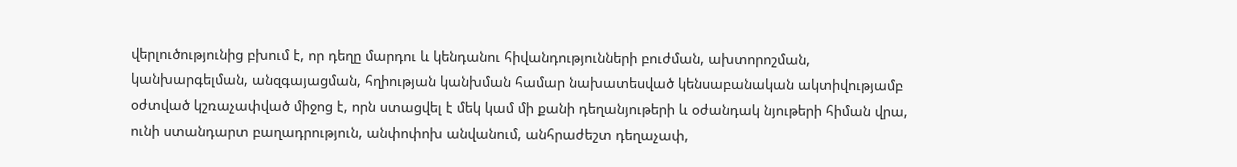վերլուծությունից բխում է, որ դեղը մարդու և կենդանու հիվանդությունների բուժման, ախտորոշման, կանխարգելման, անզգայացման, հղիության կանխման համար նախատեսված կենսաբանական ակտիվությամբ օժտված կշռաչափված միջոց է, որն ստացվել է մեկ կամ մի քանի դեղանյութերի և օժանդակ նյութերի հիման վրա, ունի ստանդարտ բաղադրություն, անփոփոխ անվանում, անհրաժեշտ դեղաչափ,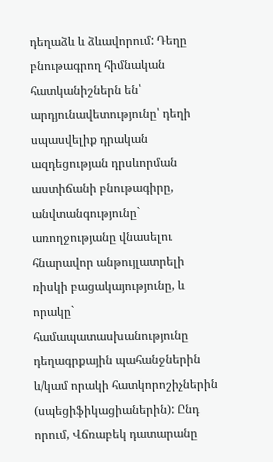դեղաձև և ձևավորում: Դեղը բնութագրող հիմնական հատկանիշներն են՝ արդյունավետությունը՝ դեղի սպասվելիք դրական ազդեցության դրսևորման աստիճանի բնութագիրը, անվտանգությունը` առողջությանը վնասելու հնարավոր անթույլատրելի ռիսկի բացակայությունը, և որակը` համապատասխանությունը դեղագրքային պահանջներին և/կամ որակի հատկորոշիչներին (սպեցիֆիկացիաներին): Ընդ որում, Վճռաբեկ դատարանը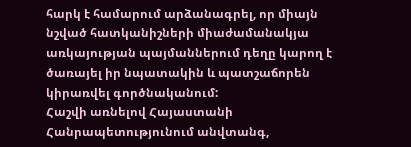հարկ է համարում արձանագրել, որ միայն նշված հատկանիշների միաժամանակյա առկայության պայմաններում դեղը կարող է ծառայել իր նպատակին և պատշաճորեն կիրառվել գործնականում:
Հաշվի առնելով Հայաստանի Հանրապետությունում անվտանգ,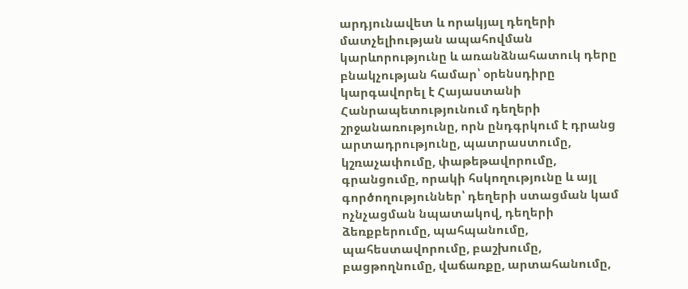արդյունավետ և որակյալ դեղերի մատչելիության ապահովման կարևորությունը և առանձնահատուկ դերը բնակչության համար՝ օրենսդիրը կարգավորել է Հայաստանի Հանրապետությունում դեղերի շրջանառությունը, որն ընդգրկում է դրանց արտադրությունը, պատրաստումը, կշռաչափումը, փաթեթավորումը, գրանցումը, որակի հսկողությունը և այլ գործողություններ՝ դեղերի ստացման կամ ոչնչացման նպատակով, դեղերի ձեռքբերումը, պահպանումը, պահեստավորումը, բաշխումը, բացթողնումը, վաճառքը, արտահանումը,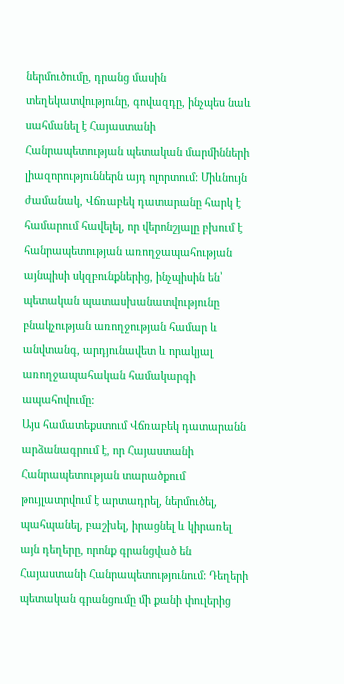ներմուծումը, դրանց մասին տեղեկատվությունը, գովազդը, ինչպես նաև սահմանել է Հայաստանի Հանրապետության պետական մարմինների լիազորություններն այդ ոլորտում: Միևնույն ժամանակ, Վճռաբեկ դատարանը հարկ է համարում հավելել, որ վերոնշյալը բխում է հանրապետության առողջապահության այնպիսի սկզբունքներից, ինչպիսին են՝ պետական պատասխանատվությունը բնակչության առողջության համար և անվտանգ, արդյունավետ և որակյալ առողջապահական համակարգի ապահովումը:
Այս համատեքստում Վճռաբեկ դատարանն արձանագրում է, որ Հայաստանի Հանրապետության տարածքում թույլատրվում է արտադրել, ներմուծել, պահպանել, բաշխել, իրացնել և կիրառել այն դեղերը, որոնք գրանցված են Հայաստանի Հանրապետությունում: Դեղերի պետական գրանցումը մի քանի փուլերից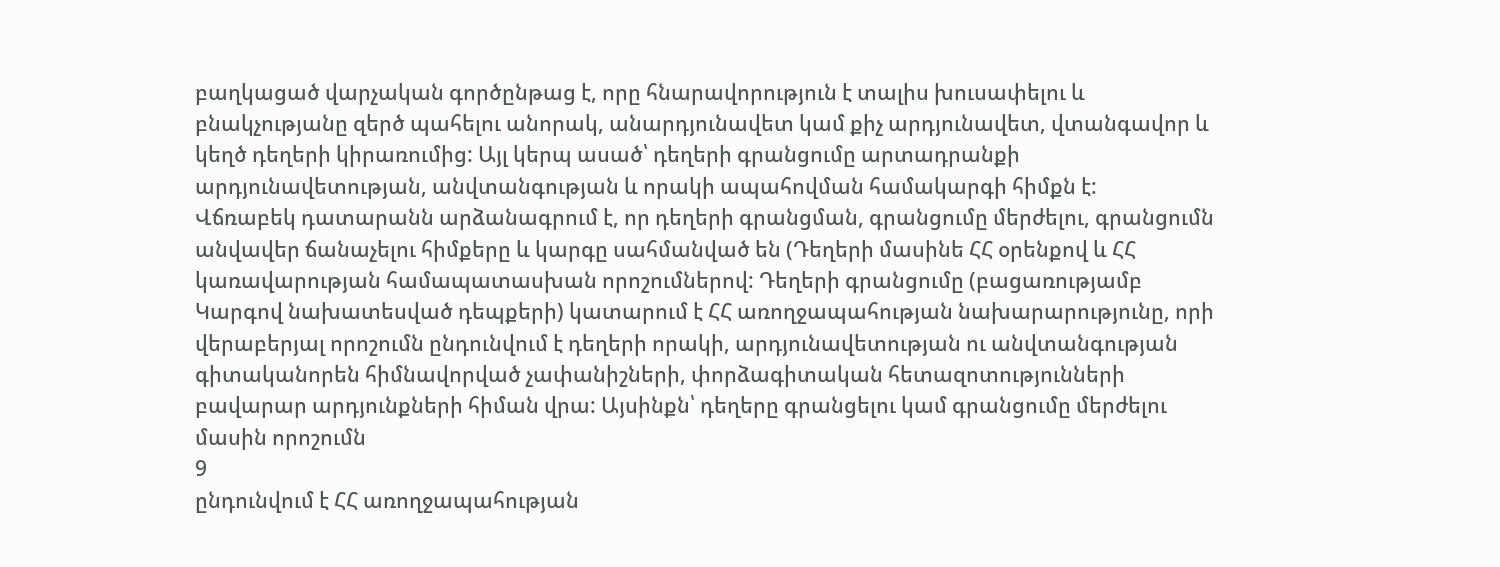բաղկացած վարչական գործընթաց է, որը հնարավորություն է տալիս խուսափելու և բնակչությանը զերծ պահելու անորակ, անարդյունավետ կամ քիչ արդյունավետ, վտանգավոր և կեղծ դեղերի կիրառումից: Այլ կերպ ասած՝ դեղերի գրանցումը արտադրանքի արդյունավետության, անվտանգության և որակի ապահովման համակարգի հիմքն է:
Վճռաբեկ դատարանն արձանագրում է, որ դեղերի գրանցման, գրանցումը մերժելու, գրանցումն անվավեր ճանաչելու հիմքերը և կարգը սահմանված են (Դեղերի մասինե ՀՀ օրենքով և ՀՀ կառավարության համապատասխան որոշումներով: Դեղերի գրանցումը (բացառությամբ Կարգով նախատեսված դեպքերի) կատարում է ՀՀ առողջապահության նախարարությունը, որի վերաբերյալ որոշումն ընդունվում է դեղերի որակի, արդյունավետության ու անվտանգության գիտականորեն հիմնավորված չափանիշների, փորձագիտական հետազոտությունների բավարար արդյունքների հիման վրա: Այսինքն՝ դեղերը գրանցելու կամ գրանցումը մերժելու մասին որոշումն
9
ընդունվում է ՀՀ առողջապահության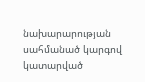նախարարության սահմանած կարգով կատարված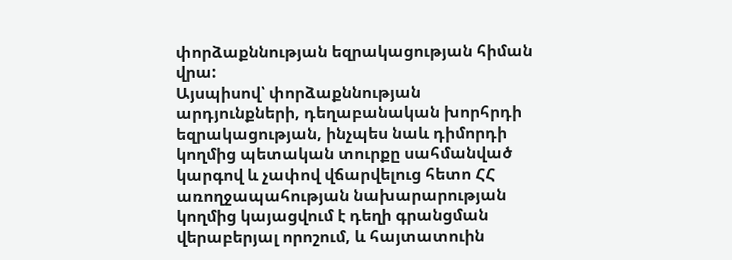փորձաքննության եզրակացության հիման վրա:
Այսպիսով՝ փորձաքննության արդյունքների, դեղաբանական խորհրդի եզրակացության, ինչպես նաև դիմորդի կողմից պետական տուրքը սահմանված կարգով և չափով վճարվելուց հետո ՀՀ առողջապահության նախարարության կողմից կայացվում է դեղի գրանցման վերաբերյալ որոշում, և հայտատուին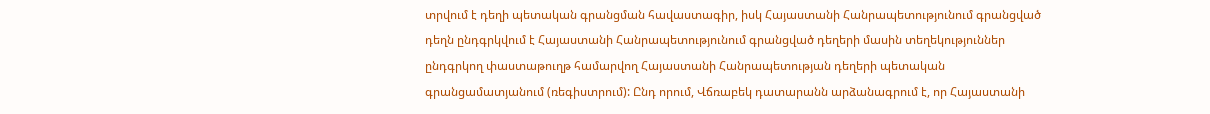տրվում է դեղի պետական գրանցման հավաստագիր, իսկ Հայաստանի Հանրապետությունում գրանցված դեղն ընդգրկվում է Հայաստանի Հանրապետությունում գրանցված դեղերի մասին տեղեկություններ ընդգրկող փաստաթուղթ համարվող Հայաստանի Հանրապետության դեղերի պետական գրանցամատյանում (ռեգիստրում): Ընդ որում, Վճռաբեկ դատարանն արձանագրում է, որ Հայաստանի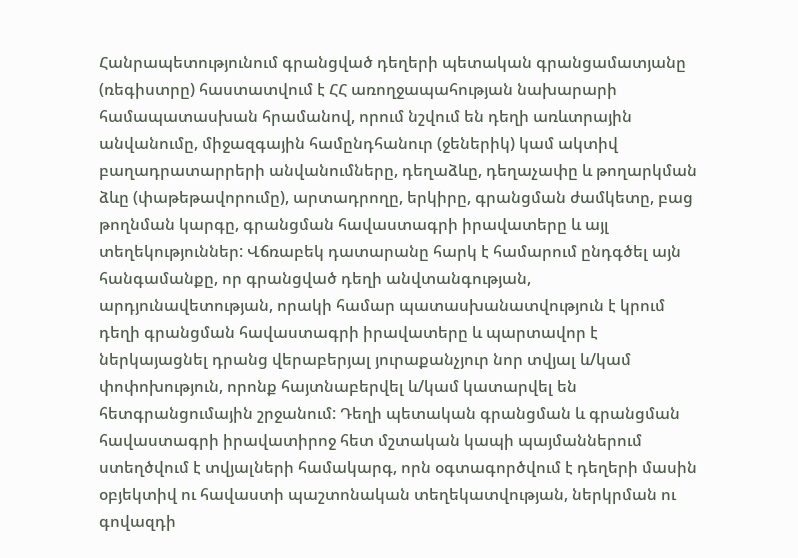Հանրապետությունում գրանցված դեղերի պետական գրանցամատյանը (ռեգիստրը) հաստատվում է ՀՀ առողջապահության նախարարի համապատասխան հրամանով, որում նշվում են դեղի առևտրային անվանումը, միջազգային համընդհանուր (ջեներիկ) կամ ակտիվ բաղադրատարրերի անվանումները, դեղաձևը, դեղաչափը և թողարկման ձևը (փաթեթավորումը), արտադրողը, երկիրը, գրանցման ժամկետը, բաց թողնման կարգը, գրանցման հավաստագրի իրավատերը և այլ տեղեկություններ: Վճռաբեկ դատարանը հարկ է համարում ընդգծել այն հանգամանքը, որ գրանցված դեղի անվտանգության, արդյունավետության, որակի համար պատասխանատվություն է կրում դեղի գրանցման հավաստագրի իրավատերը և պարտավոր է ներկայացնել դրանց վերաբերյալ յուրաքանչյուր նոր տվյալ և/կամ փոփոխություն, որոնք հայտնաբերվել և/կամ կատարվել են հետգրանցումային շրջանում: Դեղի պետական գրանցման և գրանցման հավաստագրի իրավատիրոջ հետ մշտական կապի պայմաններում ստեղծվում է տվյալների համակարգ, որն օգտագործվում է դեղերի մասին օբյեկտիվ ու հավաստի պաշտոնական տեղեկատվության, ներկրման ու գովազդի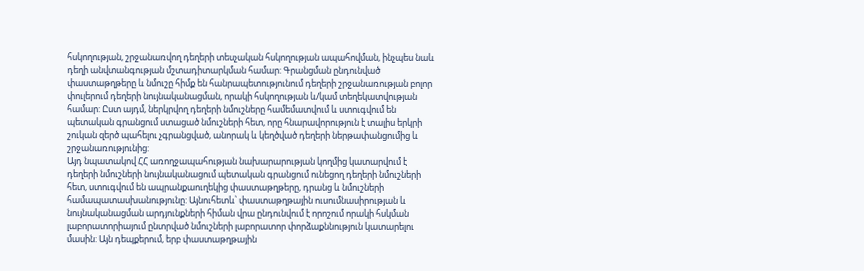հսկողության, շրջանառվող դեղերի տեսչական հսկողության ապահովման, ինչպես նաև դեղի անվտանգության մշտադիտարկման համար: Գրանցման ընդունված փաստաթղթերը և նմուշը հիմք են հանրապետությունում դեղերի շրջանառության բոլոր փուլերում դեղերի նույնականացման, որակի հսկողության և/կամ տեղեկատվության համար: Ըստ այդմ, ներկրվող դեղերի նմուշները համեմատվում և ստուգվում են պետական գրանցում ստացած նմուշների հետ, որը հնարավորություն է տալիս երկրի շուկան զերծ պահելու չգրանցված, անորակ և կեղծված դեղերի ներթափանցումից և շրջանառությունից:
Այդ նպատակով ՀՀ առողջապահության նախարարության կողմից կատարվում է դեղերի նմուշների նույնականացում պետական գրանցում ունեցող դեղերի նմուշների հետ, ստուգվում են ապրանքաուղեկից փաստաթղթերը, դրանց և նմուշների համապատասխանությունը: Այնուհետև՝ փաստաթղթային ուսումնասիրության և նույնականացման արդյունքների հիման վրա ընդունվում է որոշում որակի հսկման լաբորատորիայում ընտրված նմուշների լաբորատոր փորձաքննություն կատարելու մասին: Այն դեպքերում, երբ փաստաթղթային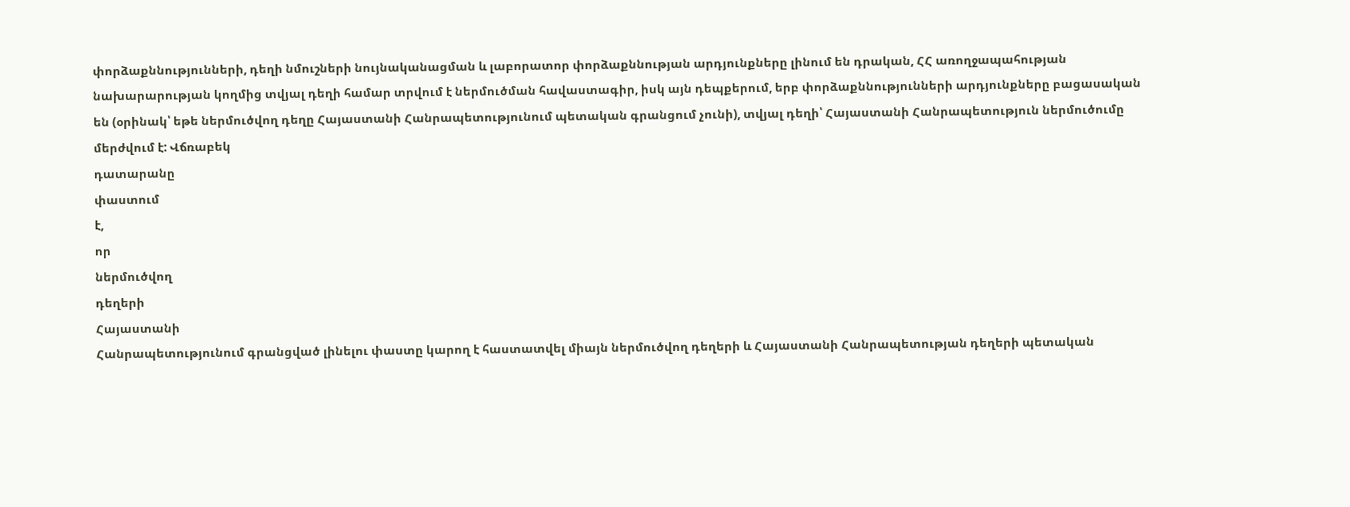փորձաքննությունների, դեղի նմուշների նույնականացման և լաբորատոր փորձաքննության արդյունքները լինում են դրական, ՀՀ առողջապահության նախարարության կողմից տվյալ դեղի համար տրվում է ներմուծման հավաստագիր, իսկ այն դեպքերում, երբ փորձաքննությունների արդյունքները բացասական են (օրինակ՝ եթե ներմուծվող դեղը Հայաստանի Հանրապետությունում պետական գրանցում չունի), տվյալ դեղի՝ Հայաստանի Հանրապետություն ներմուծումը մերժվում է: Վճռաբեկ
դատարանը
փաստում
է,
որ
ներմուծվող
դեղերի
Հայաստանի
Հանրապետությունում գրանցված լինելու փաստը կարող է հաստատվել միայն ներմուծվող դեղերի և Հայաստանի Հանրապետության դեղերի պետական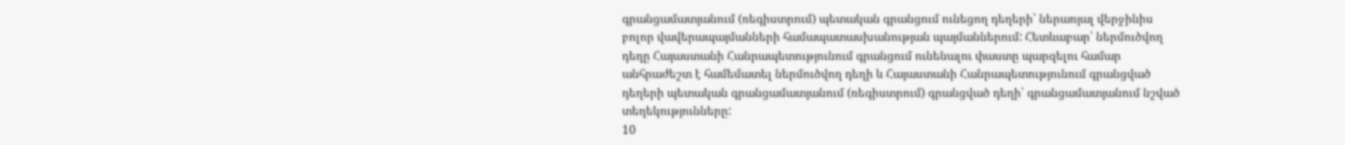գրանցամատյանում (ռեգիստրում) պետական գրանցում ունեցող դեղերի՝ ներառյալ վերջինիս բոլոր վավերապայմանների համապատասխանության պայմաններում: Հետևաբար՝ ներմուծվող դեղը Հայաստանի Հանրապետությունում գրանցում ունենալու փաստը պարզելու համար անհրաժեշտ է համեմատել ներմուծվող դեղի և Հայաստանի Հանրապետությունում գրանցված դեղերի պետական գրանցամատյանում (ռեգիստրում) գրանցված դեղի՝ գրանցամատյանում նշված տեղեկությունները:
10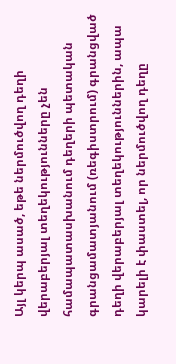Այլ կերպ ասած, եթե ներմուծվող դեղի վերաբերյալ տեղեկությունները չեն համապատասխանում դեղերի պետական գրանցամատյանում (ռեգիստրում) գրանցված դեղի վերաբերյալ տեղեկություններին, ապա կարելի է փաստել, որ ներմուծվող դեղը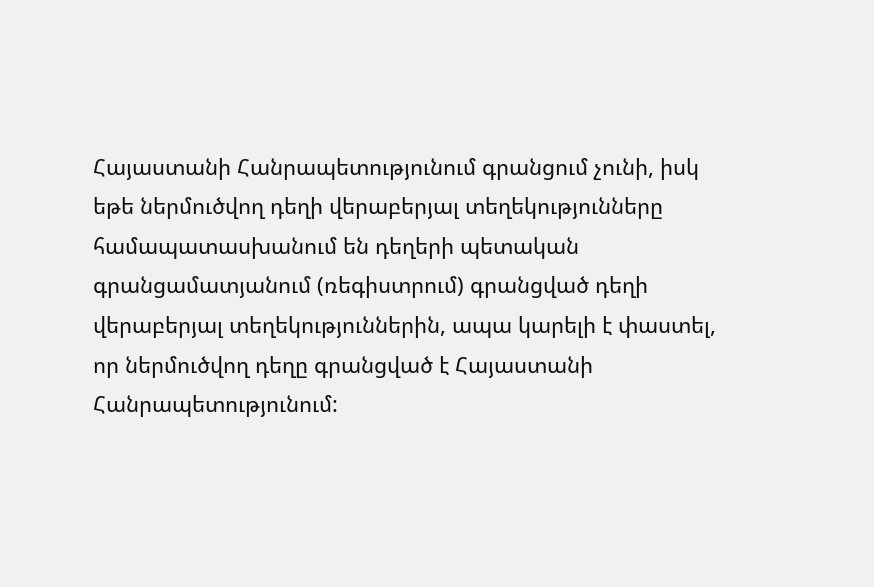Հայաստանի Հանրապետությունում գրանցում չունի, իսկ եթե ներմուծվող դեղի վերաբերյալ տեղեկությունները համապատասխանում են դեղերի պետական գրանցամատյանում (ռեգիստրում) գրանցված դեղի վերաբերյալ տեղեկություններին, ապա կարելի է փաստել, որ ներմուծվող դեղը գրանցված է Հայաստանի Հանրապետությունում: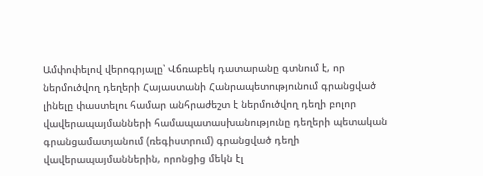Ամփոփելով վերոգրյալը՝ Վճռաբեկ դատարանը գտնում է, որ ներմուծվող դեղերի Հայաստանի Հանրապետությունում գրանցված լինելը փաստելու համար անհրաժեշտ է ներմուծվող դեղի բոլոր վավերապայմանների համապատասխանությունը դեղերի պետական գրանցամատյանում (ռեգիստրում) գրանցված դեղի վավերապայմաններին, որոնցից մեկն էլ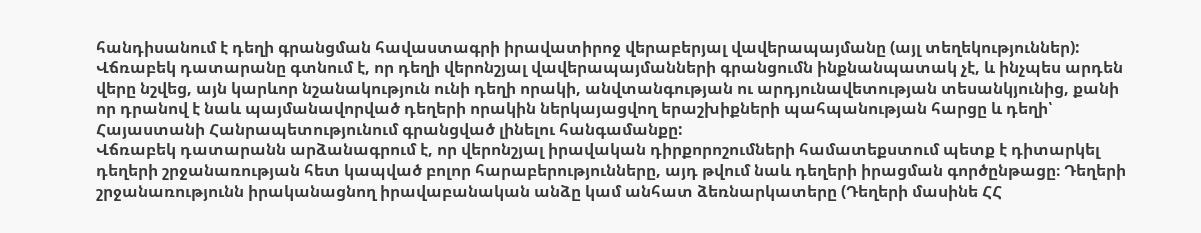հանդիսանում է դեղի գրանցման հավաստագրի իրավատիրոջ վերաբերյալ վավերապայմանը (այլ տեղեկություններ): Վճռաբեկ դատարանը գտնում է, որ դեղի վերոնշյալ վավերապայմանների գրանցումն ինքնանպատակ չէ, և ինչպես արդեն վերը նշվեց, այն կարևոր նշանակություն ունի դեղի որակի, անվտանգության ու արդյունավետության տեսանկյունից, քանի որ դրանով է նաև պայմանավորված դեղերի որակին ներկայացվող երաշխիքների պահպանության հարցը և դեղի՝ Հայաստանի Հանրապետությունում գրանցված լինելու հանգամանքը:
Վճռաբեկ դատարանն արձանագրում է, որ վերոնշյալ իրավական դիրքորոշումների համատեքստում պետք է դիտարկել դեղերի շրջանառության հետ կապված բոլոր հարաբերությունները, այդ թվում նաև դեղերի իրացման գործընթացը։ Դեղերի շրջանառությունն իրականացնող իրավաբանական անձը կամ անհատ ձեռնարկատերը (Դեղերի մասինե ՀՀ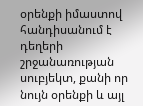օրենքի իմաստով հանդիսանում է դեղերի շրջանառության սուբյեկտ, քանի որ նույն օրենքի և այլ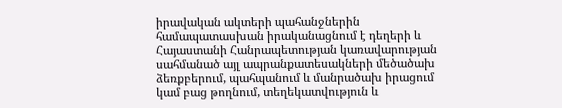իրավական ակտերի պահանջներին համապատասխան իրականացնում է դեղերի և Հայաստանի Հանրապետության կառավարության սահմանած այլ ապրանքատեսակների մեծածախ ձեռքբերում, պահպանում և մանրածախ իրացում կամ բաց թողնում, տեղեկատվություն և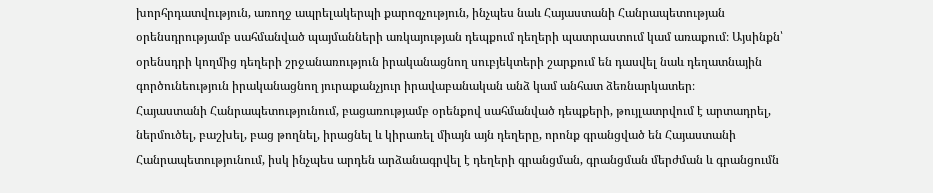խորհրդատվություն, առողջ ապրելակերպի քարոզչություն, ինչպես նաև Հայաստանի Հանրապետության օրենսդրությամբ սահմանված պայմանների առկայության դեպքում դեղերի պատրաստում կամ առաքում։ Այսինքն՝ օրենսդրի կողմից դեղերի շրջանառություն իրականացնող սուբյեկտերի շարքում են դասվել նաև դեղատնային գործունեություն իրականացնող յուրաքանչյուր իրավաբանական անձ կամ անհատ ձեռնարկատեր։
Հայաստանի Հանրապետությունում, բացառությամբ օրենքով սահմանված դեպքերի, թույլատրվում է արտադրել, ներմուծել, բաշխել, բաց թողնել, իրացնել և կիրառել միայն այն դեղերը, որոնք գրանցված են Հայաստանի Հանրապետությունում, իսկ ինչպես արդեն արձանագրվել է դեղերի գրանցման, գրանցման մերժման և գրանցումն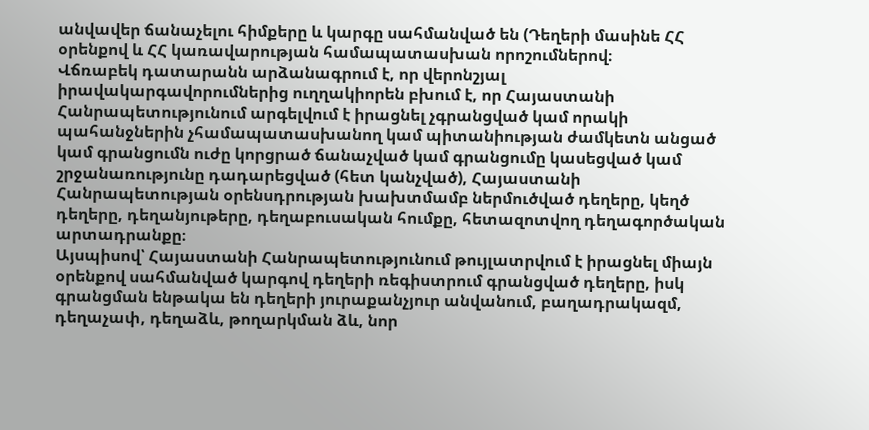անվավեր ճանաչելու հիմքերը և կարգը սահմանված են (Դեղերի մասինե ՀՀ օրենքով և ՀՀ կառավարության համապատասխան որոշումներով։
Վճռաբեկ դատարանն արձանագրում է, որ վերոնշյալ իրավակարգավորումներից ուղղակիորեն բխում է, որ Հայաստանի Հանրապետությունում արգելվում է իրացնել չգրանցված կամ որակի պահանջներին չհամապատասխանող կամ պիտանիության ժամկետն անցած կամ գրանցումն ուժը կորցրած ճանաչված կամ գրանցումը կասեցված կամ շրջանառությունը դադարեցված (հետ կանչված), Հայաստանի Հանրապետության օրենսդրության խախտմամբ ներմուծված դեղերը, կեղծ դեղերը, դեղանյութերը, դեղաբուսական հումքը, հետազոտվող դեղագործական արտադրանքը։
Այսպիսով՝ Հայաստանի Հանրապետությունում թույլատրվում է իրացնել միայն օրենքով սահմանված կարգով դեղերի ռեգիստրում գրանցված դեղերը, իսկ գրանցման ենթակա են դեղերի յուրաքանչյուր անվանում, բաղադրակազմ, դեղաչափ, դեղաձև, թողարկման ձև, նոր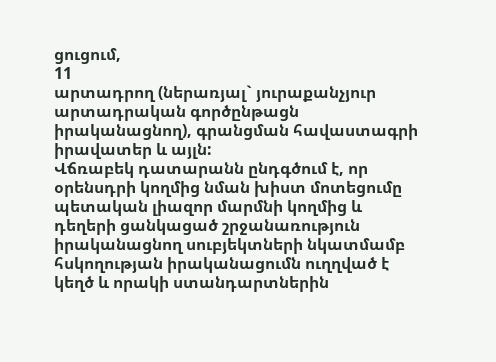ցուցում,
11
արտադրող (ներառյալ` յուրաքանչյուր արտադրական գործընթացն իրականացնող), գրանցման հավաստագրի իրավատեր և այլն:
Վճռաբեկ դատարանն ընդգծում է, որ օրենսդրի կողմից նման խիստ մոտեցումը պետական լիազոր մարմնի կողմից և դեղերի ցանկացած շրջանառություն իրականացնող սուբյեկտների նկատմամբ հսկողության իրականացումն ուղղված է կեղծ և որակի ստանդարտներին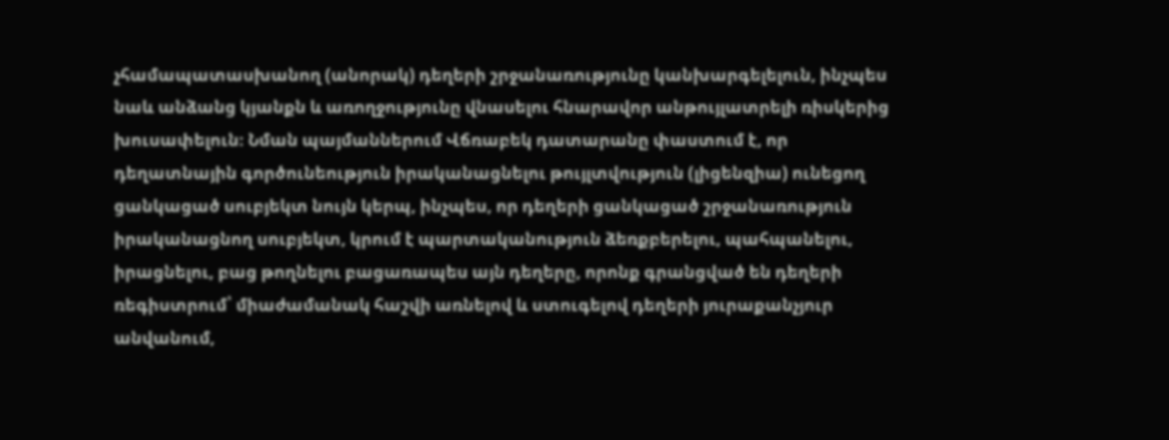չհամապատասխանող (անորակ) դեղերի շրջանառությունը կանխարգելելուն, ինչպես նաև անձանց կյանքն և առողջությունը վնասելու հնարավոր անթույլատրելի ռիսկերից խուսափելուն։ Նման պայմաններում Վճռաբեկ դատարանը փաստում է, որ դեղատնային գործունեություն իրականացնելու թույլտվություն (լիցենզիա) ունեցող ցանկացած սուբյեկտ նույն կերպ, ինչպես, որ դեղերի ցանկացած շրջանառություն իրականացնող սուբյեկտ, կրում է պարտականություն ձեռքբերելու, պահպանելու, իրացնելու, բաց թողնելու բացառապես այն դեղերը, որոնք գրանցված են դեղերի ռեգիստրում՝ միաժամանակ հաշվի առնելով և ստուգելով դեղերի յուրաքանչյուր անվանում,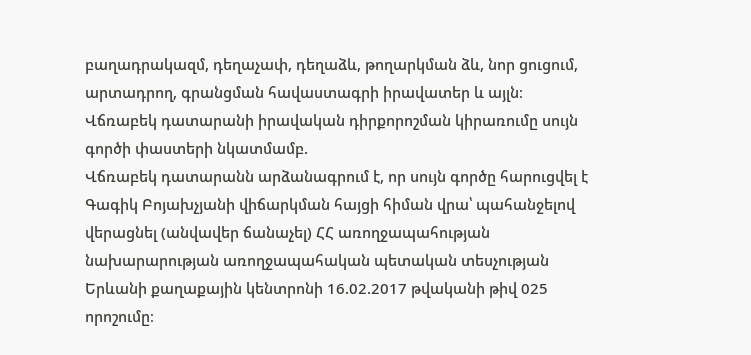բաղադրակազմ, դեղաչափ, դեղաձև, թողարկման ձև, նոր ցուցում, արտադրող, գրանցման հավաստագրի իրավատեր և այլն։
Վճռաբեկ դատարանի իրավական դիրքորոշման կիրառումը սույն գործի փաստերի նկատմամբ.
Վճռաբեկ դատարանն արձանագրում է, որ սույն գործը հարուցվել է Գագիկ Բոյախչյանի վիճարկման հայցի հիման վրա՝ պահանջելով վերացնել (անվավեր ճանաչել) ՀՀ առողջապահության նախարարության առողջապահական պետական տեսչության Երևանի քաղաքային կենտրոնի 16.02.2017 թվականի թիվ 025 որոշումը։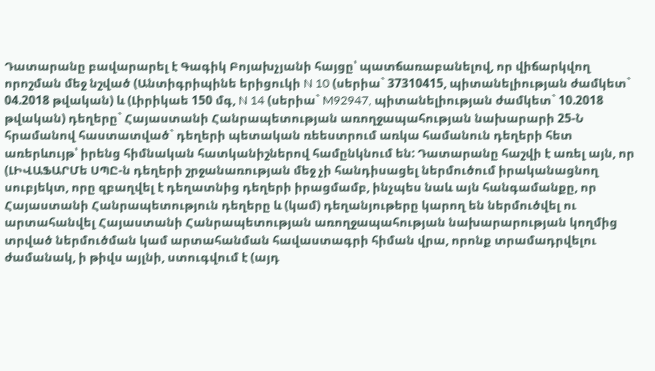Դատարանը բավարարել է Գագիկ Բոյախչյանի հայցը՝ պատճառաբանելով, որ վիճարկվող որոշման մեջ նշված (Անտիգրիպինե երիցուկի N 10 (սերիա` 37310415, պիտանելիության ժամկետ` 04.2018 թվական) և (Լիրիկաե 150 մգ, N 14 (սերիա` M92947, պիտանելիության ժամկետ` 10.2018 թվական) դեղերը` Հայաստանի Հանրապետության առողջապահության նախարարի 25-Ն հրամանով հաստատված` դեղերի պետական ռեեստրում առկա համանուն դեղերի հետ առերևույթ՝ իրենց հիմնական հատկանիշներով համընկնում են: Դատարանը հաշվի է առել այն, որ (ԼԻՎԱՖԱՐՄե ՍՊԸ-ն դեղերի շրջանառության մեջ չի հանդիսացել ներմուծում իրականացնող սուբյեկտ, որը զբաղվել է դեղատնից դեղերի իրացմամբ, ինչպես նաև այն հանգամանքը, որ Հայաստանի Հանրապետություն դեղերը և (կամ) դեղանյութերը կարող են ներմուծվել ու արտահանվել Հայաստանի Հանրապետության առողջապահության նախարարության կողմից տրված ներմուծման կամ արտահանման հավաստագրի հիման վրա, որոնք տրամադրվելու ժամանակ, ի թիվս այլնի, ստուգվում է (այդ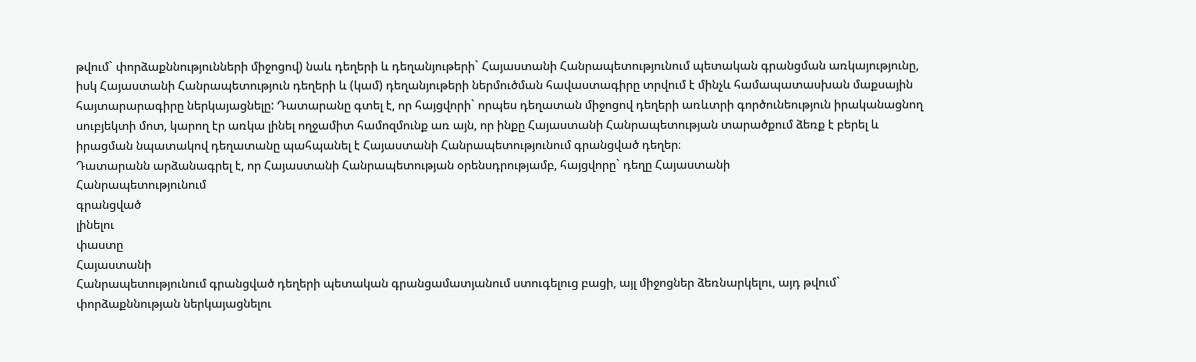թվում` փորձաքննությունների միջոցով) նաև դեղերի և դեղանյութերի` Հայաստանի Հանրապետությունում պետական գրանցման առկայությունը, իսկ Հայաստանի Հանրապետություն դեղերի և (կամ) դեղանյութերի ներմուծման հավաստագիրը տրվում է մինչև համապատասխան մաքսային հայտարարագիրը ներկայացնելը: Դատարանը գտել է, որ հայցվորի` որպես դեղատան միջոցով դեղերի առևտրի գործունեություն իրականացնող սուբյեկտի մոտ, կարող էր առկա լինել ողջամիտ համոզմունք առ այն, որ ինքը Հայաստանի Հանրապետության տարածքում ձեռք է բերել և իրացման նպատակով դեղատանը պահպանել է Հայաստանի Հանրապետությունում գրանցված դեղեր։
Դատարանն արձանագրել է, որ Հայաստանի Հանրապետության օրենսդրությամբ, հայցվորը` դեղը Հայաստանի
Հանրապետությունում
գրանցված
լինելու
փաստը
Հայաստանի
Հանրապետությունում գրանցված դեղերի պետական գրանցամատյանում ստուգելուց բացի, այլ միջոցներ ձեռնարկելու, այդ թվում` փորձաքննության ներկայացնելու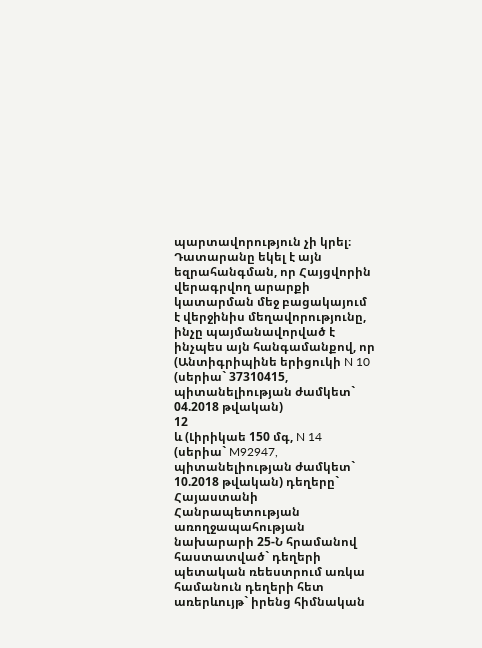պարտավորություն չի կրել։ Դատարանը եկել է այն եզրահանգման, որ Հայցվորին վերագրվող արարքի կատարման մեջ բացակայում է վերջինիս մեղավորությունը, ինչը պայմանավորված է ինչպես այն հանգամանքով, որ (Անտիգրիպինե երիցուկի N 10 (սերիա` 37310415, պիտանելիության ժամկետ` 04.2018 թվական)
12
և (Լիրիկաե 150 մգ, N 14 (սերիա` M92947, պիտանելիության ժամկետ` 10.2018 թվական) դեղերը` Հայաստանի Հանրապետության առողջապահության նախարարի 25-Ն հրամանով հաստատված` դեղերի պետական ռեեստրում առկա համանուն դեղերի հետ առերևույթ` իրենց հիմնական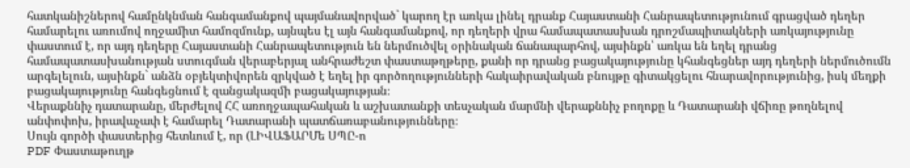հատկանիշներով համընկնման հանգամանքով պայմանավորված` կարող էր առկա լինել դրանք Հայաստանի Հանրապետությունում գրացված դեղեր համարելու առումով ողջամիտ համոզմունք, այնպես էլ այն հանգամանքով, որ դեղերի վրա համապատասխան դրոշմապիտակների առկայությունը փաստում է, որ այդ դեղերը Հայաստանի Հանրապետություն են ներմուծվել օրինական ճանապարհով, այսինքն՝ առկա են եղել դրանց համապատասխանության ստուգման վերաբերյալ անհրաժեշտ փաստաթղթերը, քանի որ դրանց բացակայությունը կհանգեցներ այդ դեղերի ներմուծումն արգելելուն, այսինքն` անձն օբյեկտիվորեն զրկված է եղել իր գործողությունների հակաիրավական բնույթը գիտակցելու հնարավորությունից, իսկ մեղքի բացակայությունը հանգեցնում է զանցակազմի բացակայության։
Վերաքննիչ դատարանը, մերժելով ՀՀ առողջապահական և աշխատանքի տեսչական մարմնի վերաքննիչ բողոքը և Դատարանի վճիռը թողնելով անփոփոխ, իրավաչափ է համարել Դատարանի պատճառաբանությունները։
Սույն գործի փաստերից հետևում է, որ (ԼԻՎԱՖԱՐՄե ՍՊԸ-ո
PDF Փաստաթուղթ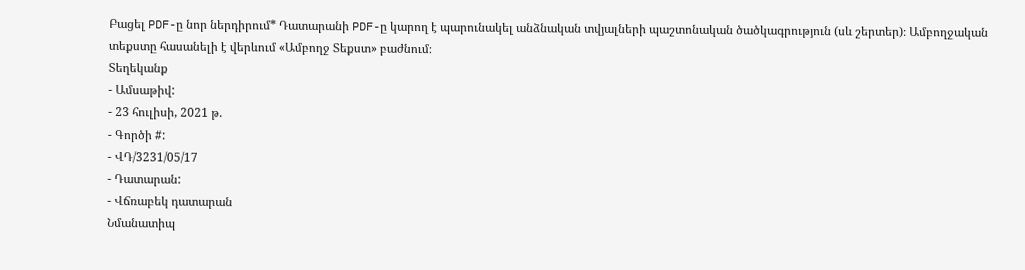Բացել PDF-ը նոր ներդիրում* Դատարանի PDF-ը կարող է պարունակել անձնական տվյալների պաշտոնական ծածկագրություն (սև շերտեր)։ Ամբողջական տեքստը հասանելի է վերևում «Ամբողջ Տեքստ» բաժնում։
Տեղեկանք
- Ամսաթիվ:
- 23 հուլիսի, 2021 թ.
- Գործի #:
- ՎԴ/3231/05/17
- Դատարան:
- Վճռաբեկ դատարան
Նմանատիպ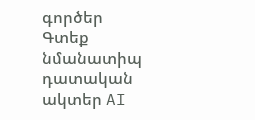գործեր
Գտեք նմանատիպ դատական ակտեր AI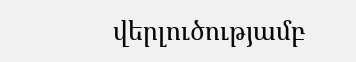վերլուծությամբ